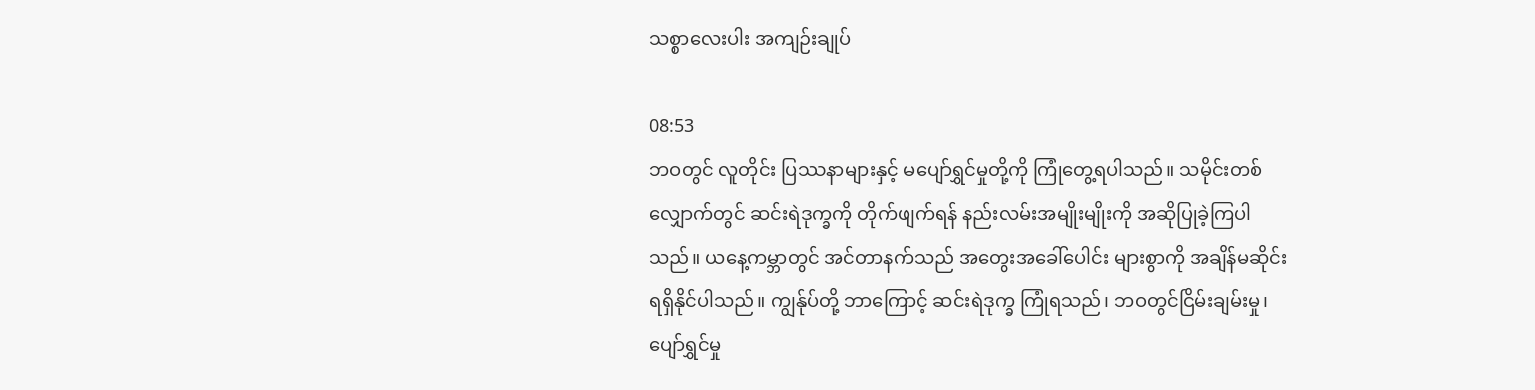သစ္စာလေးပါး အကျဉ်းချုပ်

08:53
ဘဝတွင် လူတိုင်း ပြဿနာများနှင့် မပျော်ရွှင်မှုတို့ကို ကြုံတွေ့ရပါသည်။ သမိုင်းတစ်လျှောက်တွင် ဆင်းရဲဒုက္ခကို တိုက်ဖျက်ရန် နည်းလမ်းအမျိုးမျိုးကို အဆိုပြုခဲ့ကြပါသည်။ ယနေ့ကမ္ဘာတွင် အင်တာနက်သည် အတွေးအခေါ်ပေါင်း များစွာကို အချိန်မဆိုင်း ရရှိနိုင်ပါသည်။ ကျွန်ုပ်တို့ ဘာကြောင့် ဆင်းရဲဒုက္ခ ကြုံရသည်၊ ဘဝတွင်ငြိမ်းချမ်းမှု၊ ပျော်ရွှင်မှု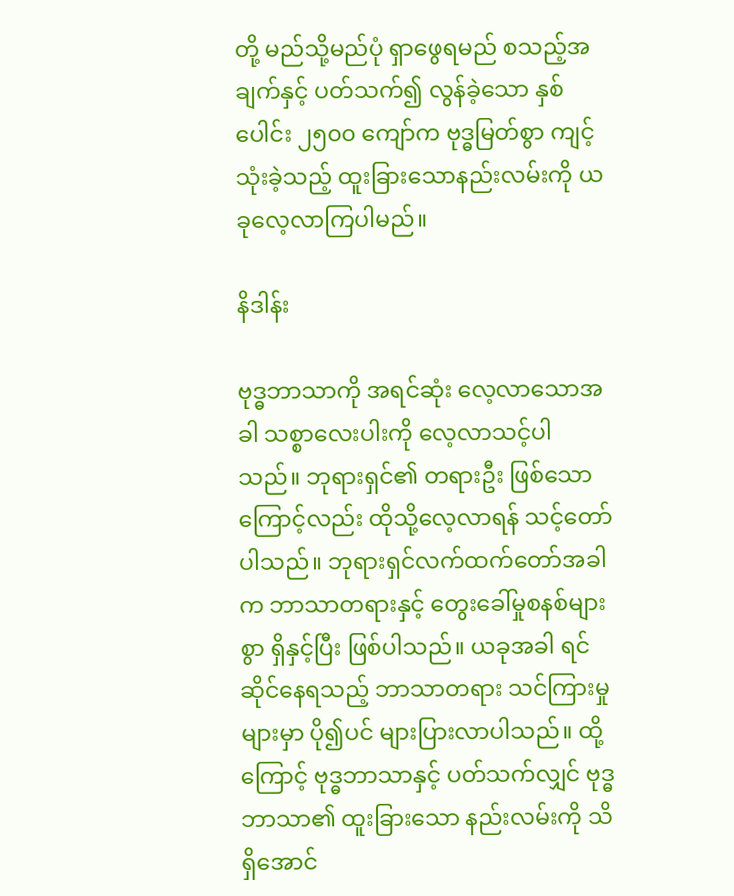တို့ မည်သို့မည်ပုံ ရှာဖွေရမည် စသည့်အချက်နှင့် ပတ်သက်၍ လွန်ခဲ့သော နှစ်ပေါင်း ၂၅၀၀ ကျော်က ဗုဒ္ဓမြတ်စွာ ကျင့်သုံးခဲ့သည့် ထူးခြားသောနည်းလမ်းကို ယခုလေ့လာကြပါမည်။

နိဒါန်း

ဗုဒ္ဓဘာသာကို အရင်ဆုံး လေ့လာသောအခါ သစ္စာလေးပါးကို လေ့လာသင့်ပါသည်။ ဘုရားရှင်၏ တရားဦး ဖြစ်သောကြောင့်လည်း ထိုသို့လေ့လာရန် သင့်တော်ပါသည်။ ဘုရားရှင်လက်ထက်တော်အခါက ဘာသာတရားနှင့် တွေးခေါ်မှုစနစ်များစွာ ရှိနှင့်ပြီး ဖြစ်ပါသည်။ ယခုအခါ ရင်ဆိုင်နေရသည့် ဘာသာတရား သင်ကြားမှုများမှာ ပို၍ပင် များပြားလာပါသည်။ ထို့ကြောင့် ဗုဒ္ဓဘာသာနှင့် ပတ်သက်လျှင် ဗုဒ္ဓဘာသာ၏ ထူးခြားသော နည်းလမ်းကို သိရှိအောင်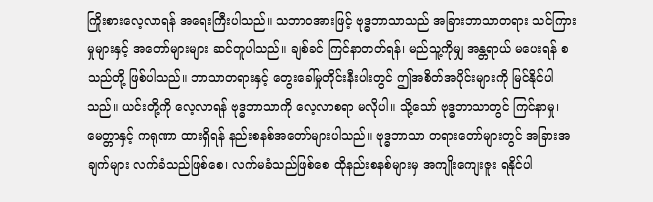ကြိုးစားလေ့လာရန် အရေးကြီးပါသည်။ သဘာဝအားဖြင့် ဗုဒ္ဓဘာသာသည် အခြားဘာသာတရား သင်ကြားမှုများနှင့် အတော်များများ ဆင်တူပါသည်။ ချစ်ခင် ကြင်နာတတ်ရန်၊ မည်သူ့ကိုမျှ အန္တရာယ် မပေးရန် စသည်တို့ ဖြစ်ပါသည်။ ဘာသာတရားနှင့် တွေးခေါ်မှုတိုင်းနီးပါးတွင် ဤအစိတ်အပိုင်းများကို မြင်နိုင်ပါသည်။ ယင်းတို့ကို လေ့လာရန် ဗုဒ္ဓဘာသာကို လေ့လာစရာ မလိုပါ။ သို့သော် ဗုဒ္ဓဘာသာတွင် ကြင်နာမှု၊ မေတ္တာနှင့် ကရုဏာ ထားရှိရန် နည်းစနစ်အတော်များပါသည်။ ဗုဒ္ဓဘာသာ တရားတော်များတွင် အခြားအချက်များ လက်ခံသည်ဖြစ်စေ၊ လက်မခံသည်ဖြစ်စေ ထိုနည်းစနစ်များမှ အကျိုးကျေးဇူး ရနိုင်ပါ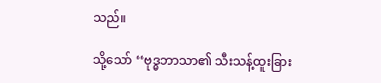သည်။

သို့သော် ‘‘ဗုဒ္ဓဘာသာ၏ သီးသန့်ထူးခြား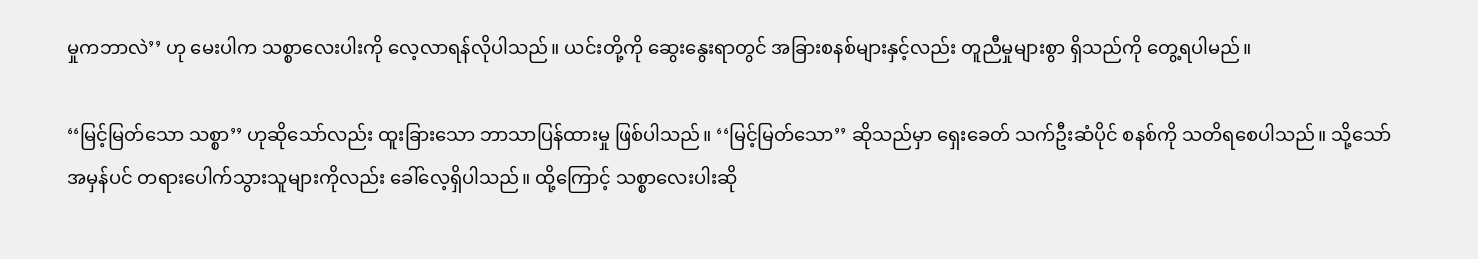မှုကဘာလဲ’’ ဟု မေးပါက သစ္စာလေးပါးကို လေ့လာရန်လိုပါသည်။ ယင်းတို့ကို ဆွေးနွေးရာတွင် အခြားစနစ်များနှင့်လည်း တူညီမှုများစွာ ရှိသည်ကို တွေ့ရပါမည်။

‘‘မြင့်မြတ်သော သစ္စာ’’ ဟုဆိုသော်လည်း ထူးခြားသော ဘာသာပြန်ထားမှု ဖြစ်ပါသည်။ ‘‘မြင့်မြတ်သော’’ ဆိုသည်မှာ ရှေးခေတ် သက်ဦးဆံပိုင် စနစ်ကို သတိရစေပါသည်။ သို့သော် အမှန်ပင် တရားပေါက်သွားသူများကိုလည်း ခေါ်လေ့ရှိပါသည်။ ထို့ကြောင့် သစ္စာလေးပါးဆို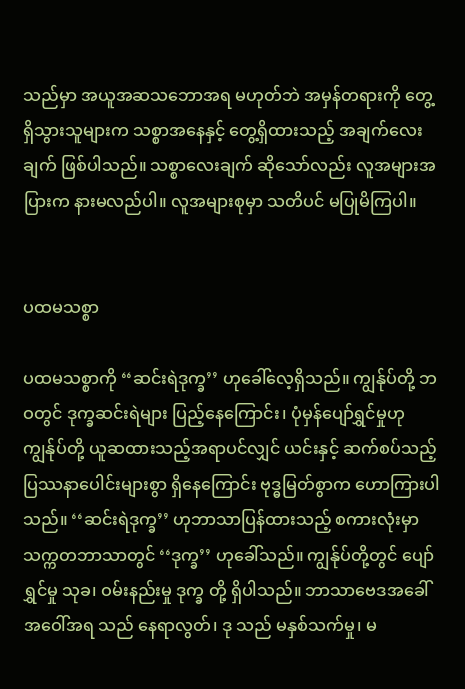သည်မှာ အယူအဆသဘောအရ မဟုတ်ဘဲ အမှန်တရားကို တွေ့ရှိသွားသူများက သစ္စာအနေနှင့် တွေ့ရှိထားသည့် အချက်လေးချက် ဖြစ်ပါသည်။ သစ္စာလေးချက် ဆိုသော်လည်း လူအများအပြားက နားမလည်ပါ။ လူအများစုမှာ သတိပင် မပြုမိကြပါ။


ပထမသစ္စာ

ပထမသစ္စာကို ‘‘ဆင်းရဲဒုက္ခ’’ ဟုခေါ်လေ့ရှိသည်။ ကျွန်ုပ်တို့ ဘဝတွင် ဒုက္ခဆင်းရဲများ ပြည့်နေကြောင်း၊ ပုံမှန်ပျော်ရွှင်မှုဟု ကျွန်ုပ်တို့ ယူဆထားသည့်အရာပင်လျှင် ယင်းနှင့် ဆက်စပ်သည့် ပြဿနာပေါင်းများစွာ ရှိနေကြောင်း ဗုဒ္ဓမြတ်စွာက ဟောကြားပါသည်။ ‘‘ဆင်းရဲဒုက္ခ’’ ဟုဘာသာပြန်ထားသည့် စကားလုံးမှာ သက္ကတဘာသာတွင် ‘‘ဒုက္ခ’’ ဟုခေါ်သည်။ ကျွန်ုပ်တို့တွင် ပျော်ရွှင်မှု သုခ၊ ဝမ်းနည်းမှု ဒုက္ခ တို့ ရှိပါသည်။ ဘာသာဗေဒအခေါ်အဝေါ်အရ သည် နေရာလွတ်၊ ဒု သည် မနှစ်သက်မှု၊ မ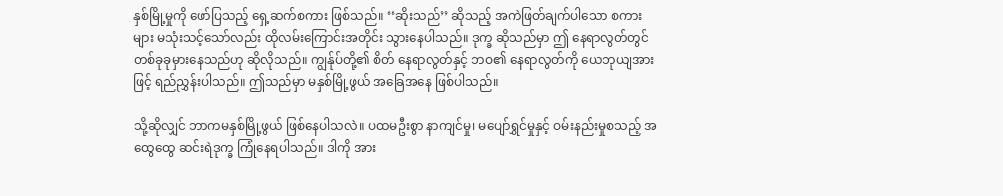နှစ်မြို့မှုကို ဖော်ပြသည့် ရှေ့ဆက်စကား ဖြစ်သည်။ ‘‘ဆိုးသည်’’ ဆိုသည့် အကဲဖြတ်ချက်ပါသော စကားများ မသုံးသင့်သော်လည်း ထိုလမ်းကြောင်းအတိုင်း သွားနေပါသည်။ ဒုက္ခ ဆိုသည်မှာ ဤ နေရာလွတ်တွင် တစ်ခုခုမှားနေသည်ဟု ဆိုလိုသည်။ ကျွန်ုပ်တို့၏ စိတ် နေရာလွတ်နှင့် ဘဝ၏ နေရာလွတ်ကို ယေဘုယျအားဖြင့် ရည်ညွှန်းပါသည်။ ဤသည်မှာ မနှစ်မြို့ဖွယ် အခြေအနေ ဖြစ်ပါသည်။

သို့ဆိုလျှင် ဘာကမနှစ်မြို့ဖွယ် ဖြစ်နေပါသလဲ။ ပထမဦးစွာ နာကျင်မှု၊ မပျော်ရွှင်မှုနှင့် ဝမ်းနည်းမှုစသည့် အထွေထွေ ဆင်းရဲဒုက္ခ ကြုံနေရပါသည်။ ဒါကို အား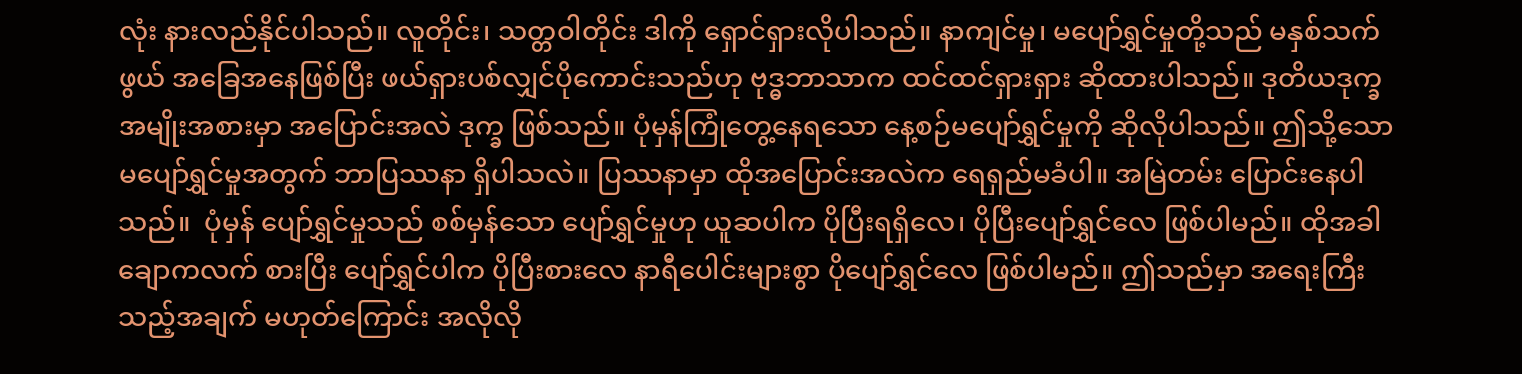လုံး နားလည်နိုင်ပါသည်။ လူတိုင်း၊ သတ္တဝါတိုင်း ဒါကို ရှောင်ရှားလိုပါသည်။ နာကျင်မှု၊ မပျော်ရွှင်မှုတို့သည် မနှစ်သက်ဖွယ် အခြေအနေဖြစ်ပြီး ဖယ်ရှားပစ်လျှင်ပိုကောင်းသည်ဟု ဗုဒ္ဓဘာသာက ထင်ထင်ရှားရှား ဆိုထားပါသည်။ ဒုတိယဒုက္ခ အမျိုးအစားမှာ အပြောင်းအလဲ ဒုက္ခ ဖြစ်သည်။ ပုံမှန်ကြုံတွေ့နေရသော နေ့စဉ်မပျော်ရွှင်မှုကို ဆိုလိုပါသည်။ ဤသို့သော မပျော်ရွှင်မှုအတွက် ဘာပြဿနာ ရှိပါသလဲ။ ပြဿနာမှာ ထိုအပြောင်းအလဲက ရေရှည်မခံပါ။ အမြဲတမ်း ပြောင်းနေပါသည်။  ပုံမှန် ပျော်ရွှင်မှုသည် စစ်မှန်သော ပျော်ရွှင်မှုဟု ယူဆပါက ပိုပြီးရရှိလေ၊ ပိုပြီးပျော်ရွှင်လေ ဖြစ်ပါမည်။ ထိုအခါ ချောကလက် စားပြီး ပျော်ရွှင်ပါက ပိုပြီးစားလေ နာရီပေါင်းများစွာ ပိုပျော်ရွှင်လေ ဖြစ်ပါမည်။ ဤသည်မှာ အရေးကြီးသည့်အချက် မဟုတ်ကြောင်း အလိုလို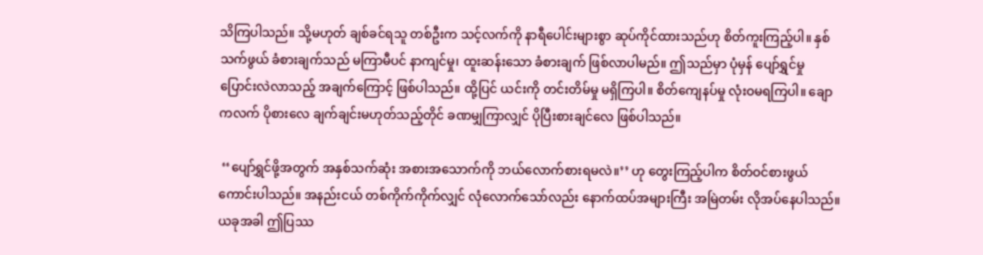သိကြပါသည်။ သို့မဟုတ် ချစ်ခင်ရသူ တစ်ဦးက သင့်လက်ကို နာရီပေါင်းများစွာ ဆုပ်ကိုင်ထားသည်ဟု စိတ်ကူးကြည့်ပါ။ နှစ်သက်ဖွယ် ခံစားချက်သည် မကြာမီပင် နာကျင်မှု၊ ထူးဆန်းသော ခံစားချက် ဖြစ်လာပါမည်။ ဤသည်မှာ ပုံမှန် ပျော်ရွှင်မှု ပြောင်းလဲလာသည့် အချက်ကြောင့် ဖြစ်ပါသည်။ ထို့ပြင် ယင်းကို တင်းတိမ်မှု မရှိကြပါ။ စိတ်ကျေနပ်မှု လုံးဝမရကြပါ။ ချောကလက် ပိုစားလေ ချက်ချင်းမဟုတ်သည့်တိုင် ခဏမျှကြာလျှင် ပိုပြီးစားချင်လေ ဖြစ်ပါသည်။

 ‘‘ပျော်ရွှင်ဖို့အတွက် အနှစ်သက်ဆုံး အစားအသောက်ကို ဘယ်လောက်စားရမလဲ။’’ ဟု တွေးကြည့်ပါက စိတ်ဝင်စားဖွယ် ကောင်းပါသည်။ အနည်းငယ် တစ်ကိုက်ကိုက်လျှင် လုံလောက်သော်လည်း နောက်ထပ်အများကြီး အမြဲတမ်း လိုအပ်နေပါသည်။ ယခုအခါ ဤပြဿ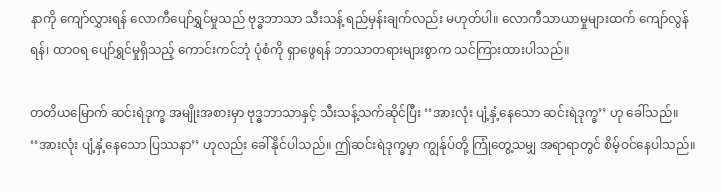နာကို ကျော်လွှားရန် လောကီပျော်ရွှင်မှုသည် ဗုဒ္ဓဘာသာ သီးသန့် ရည်မှန်းချက်လည်း မဟုတ်ပါ။ လောကီသာယာမှုများထက် ကျော်လွန်ရန်၊ ထာဝရ ပျော်ရွှင်မှုရှိသည့် ကောင်းကင်ဘုံ ပုံစံကို ရှာဖွေရန် ဘာသာတရားများစွာက သင်ကြားထားပါသည်။

တတိယမြောက် ဆင်းရဲဒုက္ခ အမျိုးအစားမှာ ဗုဒ္ဓဘာသာနှင့် သီးသန့်သက်ဆိုင်ပြီး ‘‘အားလုံး ပျံ့နှံ့နေသော ဆင်းရဲဒုက္ခ’’ ဟု ခေါ်သည်။ ‘‘အားလုံး ပျံ့နှံ့နေသော ပြဿနာ’’ ဟုလည်း ခေါ်နိုင်ပါသည်။ ဤဆင်းရဲဒုက္ခမှာ ကျွန်ုပ်တို့ ကြုံတွေ့သမျှ အရာရာတွင် စိမ့်ဝင်နေပါသည်။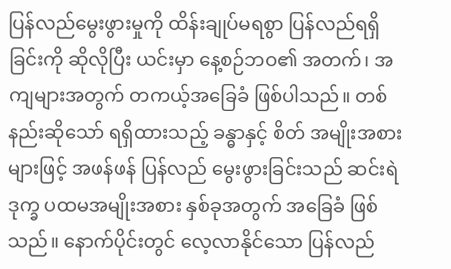ပြန်လည်မွေးဖွားမှုကို ထိန်းချုပ်မရစွာ ပြန်လည်ရရှိခြင်းကို ဆိုလိုပြီး ယင်းမှာ နေ့စဉ်ဘဝ၏ အတက်၊ အကျများအတွက် တကယ့်အခြေခံ ဖြစ်ပါသည်။ တစ်နည်းဆိုသော် ရရှိထားသည့် ခန္ဓာနှင့် စိတ် အမျိုးအစားများဖြင့် အဖန်ဖန် ပြန်လည် မွေးဖွားခြင်းသည် ဆင်းရဲဒုက္ခ ပထမအမျိုးအစား နှစ်ခုအတွက် အခြေခံ ဖြစ်သည်။ နောက်ပိုင်းတွင် လေ့လာနိုင်သော ပြန်လည်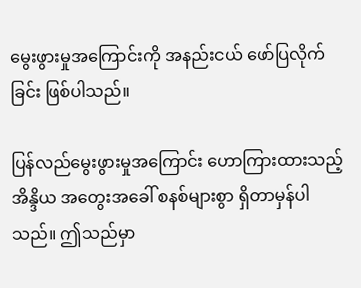မွေးဖွားမှုအကြောင်းကို အနည်းငယ် ဖော်ပြလိုက်ခြင်း ဖြစ်ပါသည်။

ပြန်လည်မွေးဖွားမှုအကြောင်း ဟောကြားထားသည့် အိန္ဒိယ အတွေးအခေါ် စနစ်များစွာ ရှိတာမှန်ပါသည်။ ဤသည်မှာ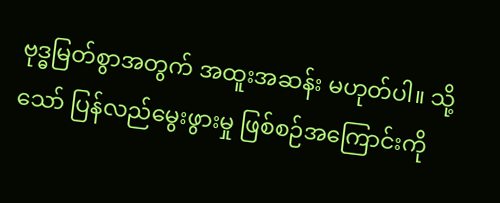ဗုဒ္ဓမြတ်စွာအတွက် အထူးအဆန်း မဟုတ်ပါ။ သို့သော် ပြန်လည်မွေးဖွားမှု ဖြစ်စဉ်အကြောင်းကို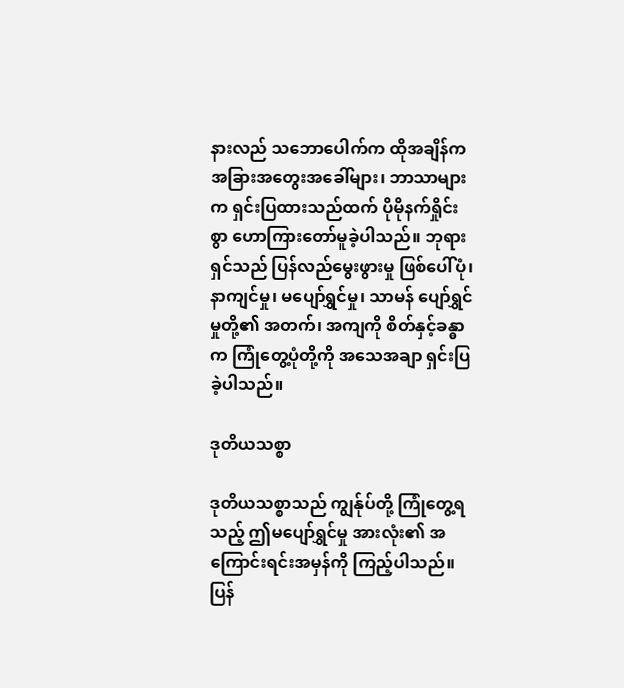နားလည် သဘောပေါက်က ထိုအချိန်က အခြားအတွေးအခေါ်များ၊ ဘာသာများက ရှင်းပြထားသည်ထက် ပိုမိုနက်ရှိုင်းစွာ ဟောကြားတော်မူခဲ့ပါသည်။ ဘုရားရှင်သည် ပြန်လည်မွေးဖွားမှု ဖြစ်ပေါ်ပုံ၊ နာကျင်မှု၊ မပျော်ရွှင်မှု၊ သာမန် ပျော်ရွှင်မှုတို့၏ အတက်၊ အကျကို စိတ်နှင့်ခန္ဓာက ကြုံတွေ့ပုံတို့ကို အသေအချာ ရှင်းပြခဲ့ပါသည်။

ဒုတိယသစ္စာ

ဒုတိယသစ္စာသည် ကျွန်ုပ်တို့ ကြုံတွေ့ရသည့် ဤမပျော်ရွှင်မှု အားလုံး၏ အကြောင်းရင်းအမှန်ကို ကြည့်ပါသည်။ ပြန်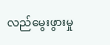လည်မွေးဖွားမှု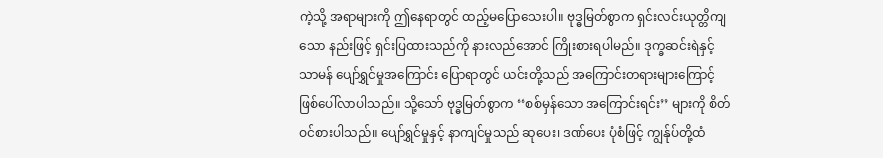ကဲ့သို့ အရာများကို ဤနေရာတွင် ထည့်မပြောသေးပါ။ ဗုဒ္ဓမြတ်စွာက ရှင်းလင်းယုတ္တိကျသော နည်းဖြင့် ရှင်းပြထားသည်ကို နားလည်အောင် ကြိုးစားရပါမည်။ ဒုက္ခဆင်းရဲနှင့် သာမန် ပျော်ရွှင်မှုအကြောင်း ပြောရာတွင် ယင်းတို့သည် အကြောင်းတရားများကြောင့် ဖြစ်ပေါ်လာပါသည်။ သို့သော် ဗုဒ္ဓမြတ်စွာက ‘‘စစ်မှန်သော အကြောင်းရင်း’’ များကို စိတ်ဝင်စားပါသည်။ ပျော်ရွှင်မှုနှင့် နာကျင်မှုသည် ဆုပေး၊ ဒဏ်ပေး ပုံစံဖြင့် ကျွန်ုပ်တို့ထံ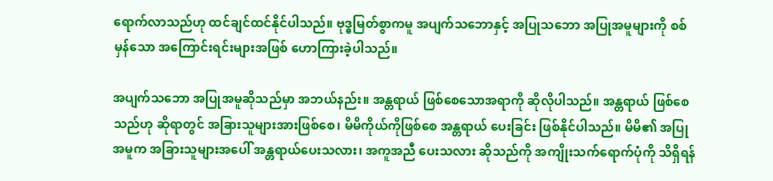ရောက်လာသည်ဟု ထင်ချင်ထင်နိုင်ပါသည်။ ဗုဒ္ဓမြတ်စွာကမူ အပျက်သဘောနှင့် အပြုသဘော အပြုအမူများကို စစ်မှန်သော အကြောင်းရင်းများအဖြစ် ဟောကြားခဲ့ပါသည်။

အပျက်သဘော အပြုအမူဆိုသည်မှာ အဘယ်နည်း။ အန္တရာယ် ဖြစ်စေသောအရာကို ဆိုလိုပါသည်။ အန္တရာယ် ဖြစ်စေသည်ဟု ဆိုရာတွင် အခြားသူများအားဖြစ်စေ၊ မိမိကိုယ်ကိုဖြစ်စေ အန္တရာယ် ပေးခြင်း ဖြစ်နိုင်ပါသည်။ မိမိ၏ အပြုအမူက အခြားသူများအပေါ် အန္တရာယ်ပေးသလား၊ အကူအညီ ပေးသလား ဆိုသည်ကို အကျိုးသက်ရောက်ပုံကို သိရှိရန်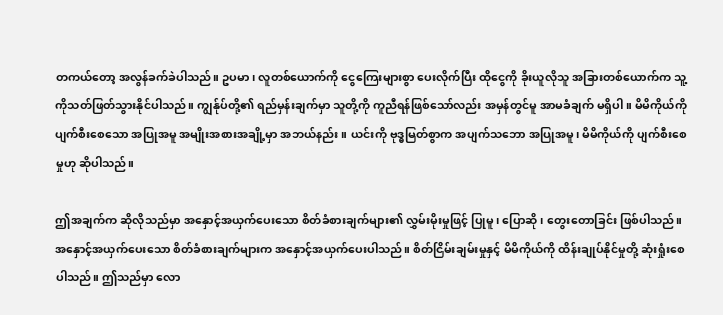တကယ်တော့ အလွန်ခက်ခဲပါသည်။ ဥပမာ၊ လူတစ်ယောက်ကို ငွေကြေးများစွာ ပေးလိုက်ပြီး ထိုငွေကို ခိုးယူလိုသူ အခြားတစ်ယောက်က သူ့ကိုသတ်ဖြတ်သွားနိုင်ပါသည်။ ကျွန်ုပ်တို့၏ ရည်မှန်းချက်မှာ သူတို့ကို ကူညီရန်ဖြစ်သော်လည်း အမှန်တွင်မူ အာမခံချက် မရှိပါ။ မိမိကိုယ်ကို ပျက်စီးစေသော အပြုအမူ အမျိုးအစားအချို့မှာ အဘယ်နည်း။ ယင်းကို ဗုဒ္ဓမြတ်စွာက အပျက်သဘော အပြုအမူ၊ မိမိကိုယ်ကို ပျက်စီးစေမှုဟု ဆိုပါသည်။

ဤအချက်က ဆိုလိုသည်မှာ အနှောင့်အယှက်ပေးသော စိတ်ခံစားချက်များ၏ လွှမ်းမိုးမှုဖြင့် ပြုမူ၊ ပြောဆို၊ တွေးတောခြင်း ဖြစ်ပါသည်။ အနှောင့်အယှက်ပေးသော စိတ်ခံစားချက်များက အနှောင့်အယှက်ပေးပါသည်။ စိတ်ငြိမ်းချမ်းမှုနှင့် မိမိကိုယ်ကို ထိန်းချုပ်နိုင်မှုတို့ ဆုံးရှုံးစေပါသည်။ ဤသည်မှာ လော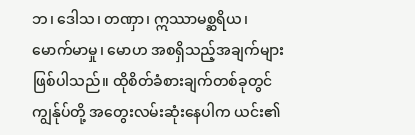ဘ၊ ဒေါသ၊ တဏှာ၊ ဣဿာမစ္ဆရိယ၊ မောက်မာမှု၊ မောဟ အစရှိသည့်အချက်များ ဖြစ်ပါသည်။ ထိုစိတ်ခံစားချက်တစ်ခုတွင် ကျွန်ုပ်တို့ အတွေးလမ်းဆုံးနေပါက ယင်း၏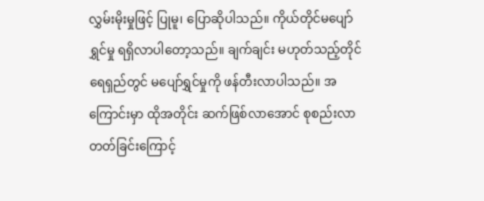လွှမ်းမိုးမှုဖြင့် ပြုမူ၊ ပြောဆိုပါသည်။ ကိုယ်တိုင်မပျော်ရွှင်မှု ရရှိလာပါတော့သည်။ ချက်ချင်း မဟုတ်သည့်တိုင် ရေရှည်တွင် မပျော်ရွှင်မှုကို ဖန်တီးလာပါသည်။ အကြောင်းမှာ ထိုအတိုင်း ဆက်ဖြစ်လာအောင် စုစည်းလာတတ်ခြင်းကြောင့်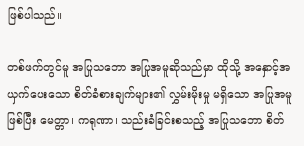ဖြစ်ပါသည်။

တစ်ဖက်တွင်မူ အပြုသဘော အပြုအမူဆိုသည်မှာ ထိုသို့ အနှောင့်အယှက်ပေးသော စိတ်ခံစားချက်များ၏ လွှမ်းမိုးမှု မရှိသော အပြုအမူ ဖြစ်ပြီး မေတ္တာ၊ ကရုဏာ၊ သည်းခံခြင်းစသည့် အပြုသဘော စိတ်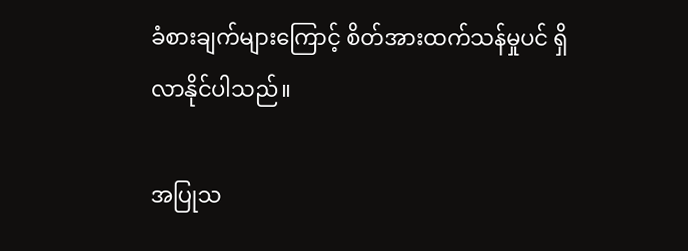ခံစားချက်များကြောင့် စိတ်အားထက်သန်မှုပင် ရှိလာနိုင်ပါသည်။

အပြုသ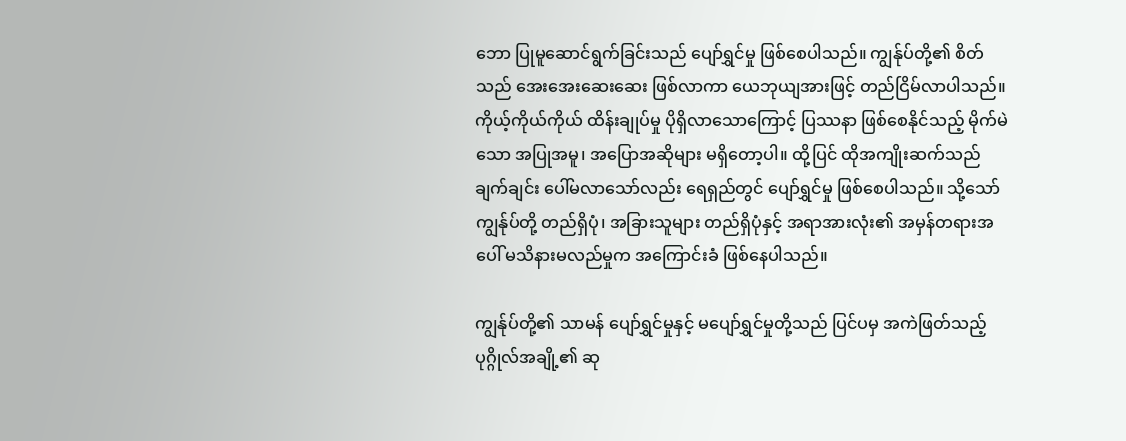ဘော ပြုမူဆောင်ရွက်ခြင်းသည် ပျော်ရွှင်မှု ဖြစ်စေပါသည်။ ကျွန်ုပ်တို့၏ စိတ်သည် အေးအေးဆေးဆေး ဖြစ်လာကာ ယေဘုယျအားဖြင့် တည်ငြိမ်လာပါသည်။ ကိုယ့်ကိုယ်ကိုယ် ထိန်းချုပ်မှု ပိုရှိလာသောကြောင့် ပြဿနာ ဖြစ်စေနိုင်သည့် မိုက်မဲသော အပြုအမူ၊ အပြောအဆိုများ မရှိတော့ပါ။ ထို့ပြင် ထိုအကျိုးဆက်သည် ချက်ချင်း ပေါ်မလာသော်လည်း ရေရှည်တွင် ပျော်ရွှင်မှု ဖြစ်စေပါသည်။ သို့သော် ကျွန်ုပ်တို့ တည်ရှိပုံ၊ အခြားသူများ တည်ရှိပုံနှင့် အရာအားလုံး၏ အမှန်တရားအပေါ် မသိနားမလည်မှုက အကြောင်းခံ ဖြစ်နေပါသည်။

ကျွန်ုပ်တို့၏ သာမန် ပျော်ရွှင်မှုနှင့် မပျော်ရွှင်မှုတို့သည် ပြင်ပမှ အကဲဖြတ်သည့် ပုဂ္ဂိုလ်အချို့၏ ဆု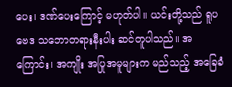ပေး၊ ဒဏ်ပေးကြောင့် မဟုတ်ပါ။ ယင်းတို့သည် ရူပဗေဒ သဘောတရားနီးပါး ဆင်တူပါသည်။ အကြောင်း၊ အကျိုး အပြုအမူများက မည်သည့် အခြေခံ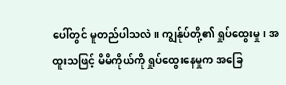ပေါ်တွင် မူတည်ပါသလဲ။ ကျွန်ုပ်တို့၏ ရှုပ်ထွေးမှု၊ အထူးသဖြင့် မိမိကိုယ်ကို ရှုပ်ထွေးနေမှုက အခြေ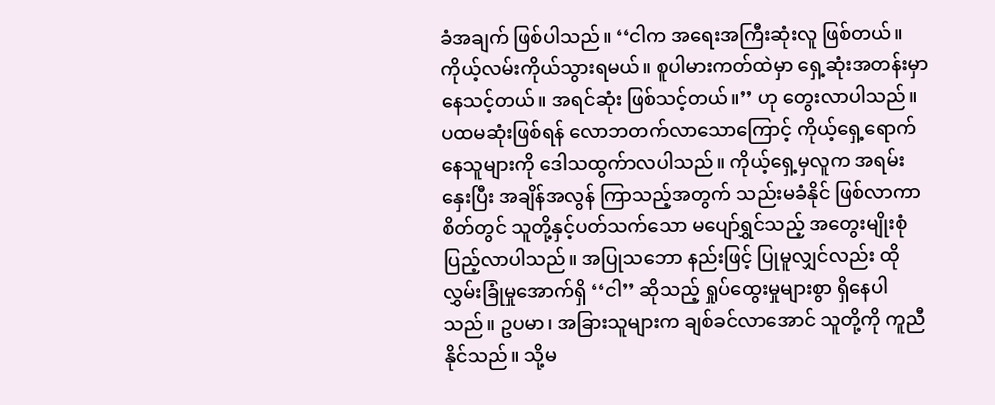ခံအချက် ဖြစ်ပါသည်။ ‘‘ငါက အရေးအကြီးဆုံးလူ ဖြစ်တယ်။ ကိုယ့်လမ်းကိုယ်သွားရမယ်။ စူပါမားကတ်ထဲမှာ ရှေ့ဆုံးအတန်းမှာ နေသင့်တယ်။ အရင်ဆုံး ဖြစ်သင့်တယ်။’’ ဟု တွေးလာပါသည်။ ပထမဆုံးဖြစ်ရန် လောဘတက်လာသောကြောင့် ကိုယ့်ရှေ့ရောက်နေသူများကို ဒေါသထွက်ာလပါသည်။ ကိုယ့်ရှေ့မှလူက အရမ်းနှေးပြီး အချိန်အလွန် ကြာသည့်အတွက် သည်းမခံနိုင် ဖြစ်လာကာ စိတ်တွင် သူတို့နှင့်ပတ်သက်သော မပျော်ရွှင်သည့် အတွေးမျိုးစုံ ပြည့်လာပါသည်။ အပြုသဘော နည်းဖြင့် ပြုမူလျှင်လည်း ထိုလွှမ်းခြုံမှုအောက်ရှိ ‘‘ငါ’’ ဆိုသည့် ရှုပ်ထွေးမှုများစွာ ရှိနေပါသည်။ ဥပမာ၊ အခြားသူများက ချစ်ခင်လာအောင် သူတို့ကို ကူညီနိုင်သည်။ သို့မ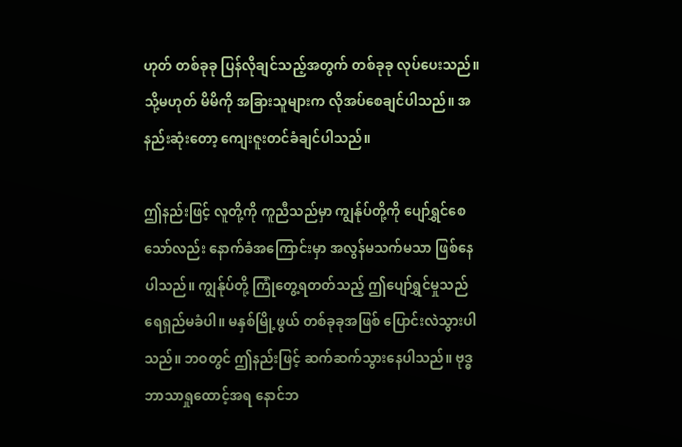ဟုတ် တစ်ခုခု ပြန်လိုချင်သည့်အတွက် တစ်ခုခု လုပ်ပေးသည်။ သို့မဟုတ် မိမိကို အခြားသူများက လိုအပ်စေချင်ပါသည်။ အနည်းဆုံးတော့ ကျေးဇူးတင်ခံချင်ပါသည်။

ဤနည်းဖြင့် လူတို့ကို ကူညီသည်မှာ ကျွန်ုပ်တို့ကို ပျော်ရွှင်စေသော်လည်း နောက်ခံအကြောင်းမှာ အလွန်မသက်မသာ ဖြစ်နေပါသည်။ ကျွန်ုပ်တို့ ကြုံတွေ့ရတတ်သည့် ဤပျော်ရွှင်မှုသည် ရေရှည်မခံပါ။ မနှစ်မြို့ဖွယ် တစ်ခုခုအဖြစ် ပြောင်းလဲသွားပါသည်။ ဘဝတွင် ဤနည်းဖြင့် ဆက်ဆက်သွားနေပါသည်။ ဗုဒ္ဓဘာသာရှုထောင့်အရ နောင်ဘ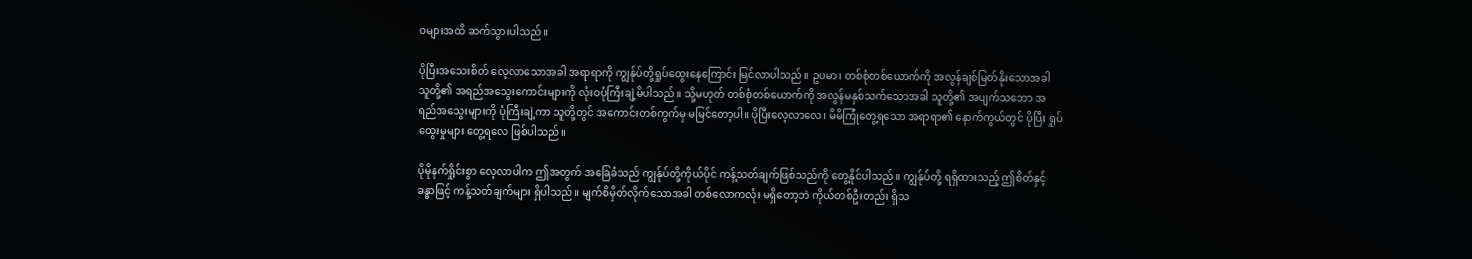ဝများအထိ ဆက်သွားပါသည်။

ပိုပြီးအသေးစိတ် လေ့လာသောအခါ အရာရာကို ကျွန်ုပ်တို့ရှုပ်ထွေးနေကြောင်း မြင်လာပါသည်။ ဥပမာ၊ တစ်စုံတစ်ယောက်ကို အလွန်ချစ်မြတ်နိုးသောအခါ သူတို့၏ အရည်အသွေးကောင်းများကို လုံးဝပုံကြီးချဲ့မိပါသည်။ သို့မဟုတ် တစ်စုံတစ်ယောက်ကို အလွန်မနှစ်သက်သောအခါ သူတို့၏ အပျက်သဘော အရည်အသွေးများကို ပုံကြီးချဲ့ကာ သူတို့တွင် အကောင်းတစ်ကွက်မှ မမြင်တော့ပါ။ ပိုပြီးလေ့လာလေ၊ မိမိကြုံတွေ့ရသော အရာရာ၏ နောက်ကွယ်တွင် ပိုပြီး ရှုပ်ထွေးမှုများ တွေ့ရလေ ဖြစ်ပါသည်။

ပိုမိုနက်ရှိုင်းစွာ လေ့လာပါက ဤအတွက် အခြေခံသည် ကျွန်ုပ်တို့ကိုယ်ပိုင် ကန့်သတ်ချက်ဖြစ်သည်ကို တွေ့နိုင်ပါသည်။ ကျွန်ုပ်တို့ ရရှိထားသည့် ဤစိတ်နှင့် ခန္ဓာဖြင့် ကန့်သတ်ချက်များ ရှိပါသည်။ မျက်စိမှိတ်လိုက်သောအခါ တစ်လောကလုံး မရှိတော့ဘဲ ကိုယ်တစ်ဦးတည်း ရှိသ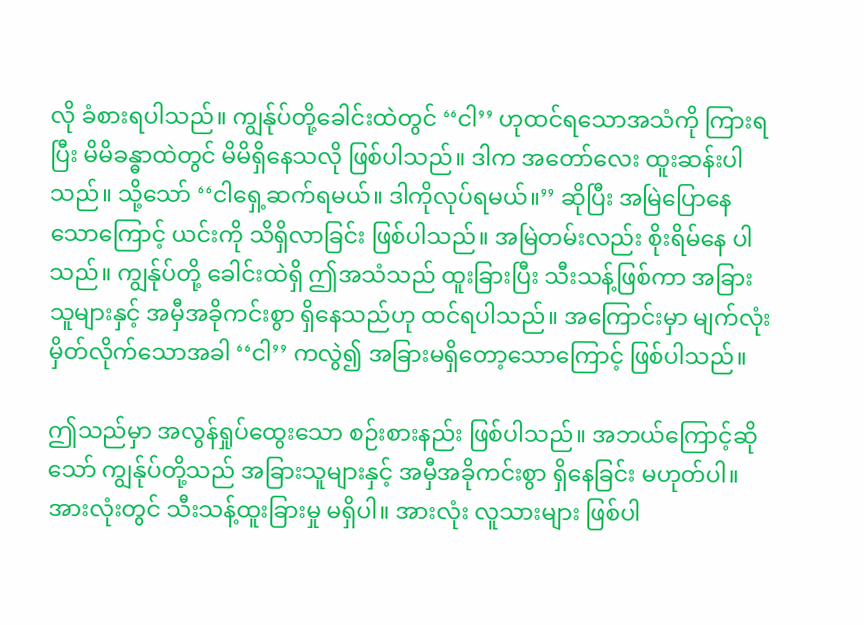လို ခံစားရပါသည်။ ကျွန်ုပ်တို့ခေါင်းထဲတွင် ‘‘ငါ’’ ဟုထင်ရသောအသံကို ကြားရပြီး မိမိခန္ဓာထဲတွင် မိမိရှိနေသလို ဖြစ်ပါသည်။ ဒါက အတော်လေး ထူးဆန်းပါသည်။ သို့သော် ‘‘ငါရှေ့ဆက်ရမယ်။ ဒါကိုလုပ်ရမယ်။’’ ဆိုပြီး အမြဲပြောနေသောကြောင့် ယင်းကို သိရှိလာခြင်း ဖြစ်ပါသည်။ အမြဲတမ်းလည်း စိုးရိမ်နေ ပါသည်။ ကျွန်ုပ်တို့ ခေါင်းထဲရှိ ဤအသံသည် ထူးခြားပြီး သီးသန့်ဖြစ်ကာ အခြားသူများနှင့် အမှီအခိုကင်းစွာ ရှိနေသည်ဟု ထင်ရပါသည်။ အကြောင်းမှာ မျက်လုံးမှိတ်လိုက်သောအခါ ‘‘ငါ’’ ကလွဲ၍ အခြားမရှိတော့သောကြောင့် ဖြစ်ပါသည်။

ဤသည်မှာ အလွန်ရှုပ်ထွေးသော စဉ်းစားနည်း ဖြစ်ပါသည်။ အဘယ်ကြောင့်ဆိုသော် ကျွန်ုပ်တို့သည် အခြားသူများနှင့် အမှီအခိုကင်းစွာ ရှိနေခြင်း မဟုတ်ပါ။ အားလုံးတွင် သီးသန့်ထူးခြားမှု မရှိပါ။ အားလုံး လူသားများ ဖြစ်ပါ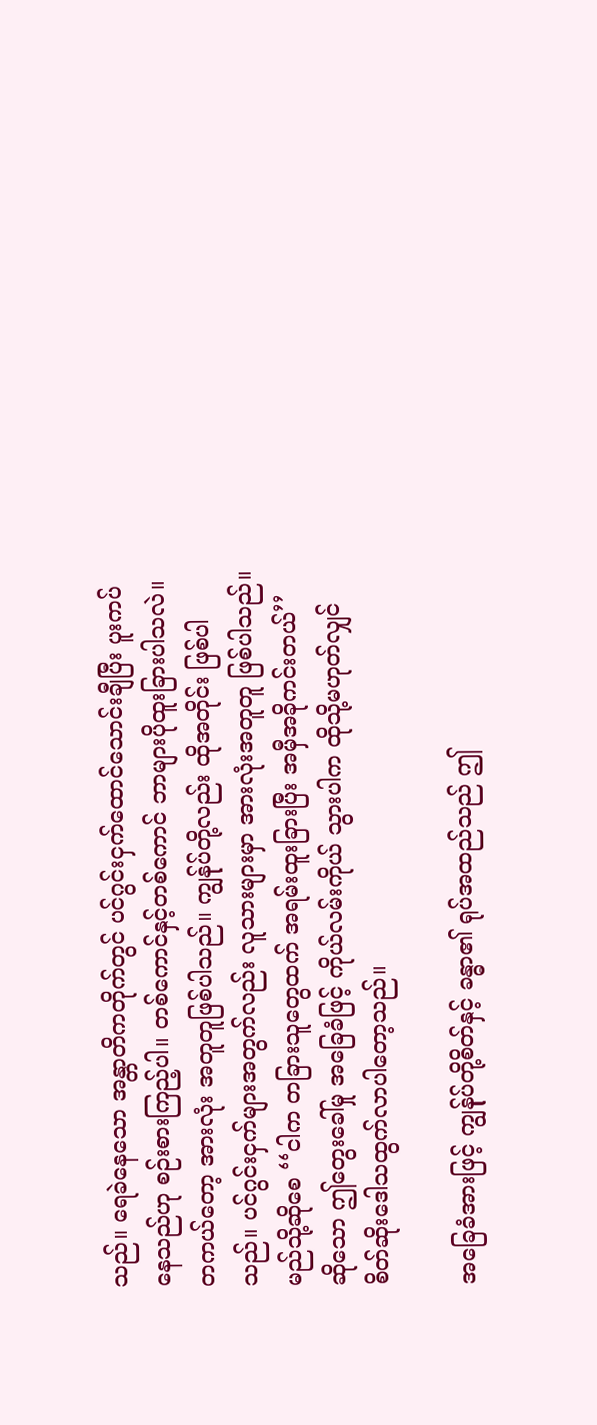သည်။ ရေခဲနေသော အန္တာတိကတိုက်တွင် ပင်ဂွင်းငှက်ထောင်သောင်းချီပြီး ပူးကပ်နေသည်ဟု စဉ်းစားကြည့်ပါ။ တစ်ကောင်နှင့်တစ်ကောင် ဘာများပိုထူးခြားပါသလဲ။ တကယ်တော့ အားလုံး အတူတူဖြစ်ပါသည်။ ကျွန်ုပ်တို့လည်း ထိုအတိုင်း ဖြစ်ပါသည်။ ပင်ဂွင်းငှက်များအတွက်လည်း လူသားများမှာ အားလုံးအတူတူ ဖြစ်ပါသည်။ မည်သို့ဆိုစေ ‘‘ငါက တခြားသူတွေထက် အရမ်းထူးခြားပြီး အမှီအခိုကင်းတယ်’’ ဆိုသော ဤတွေးခေါ်မှု အခြေခံဖြင့် ကိုယ်လမ်းကိုယ် သွားပါက ထိုသို့မဟုတ်လျှင် စိတ်ဆိုးဒေါသထွက်လာပါတော့သည်။

အခြေခံအားဖြင့် ကျွန်ုပ်တို့စိတ်နှင့် ခန္ဓာ၏ ရုပ်အထည်သည် ဤ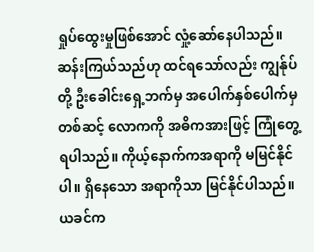ရှုပ်ထွေးမှုဖြစ်အောင် လှုံ့ဆော်နေပါသည်။ ဆန်းကြယ်သည်ဟု ထင်ရသော်လည်း ကျွန်ုပ်တို့ ဦးခေါင်းရှေ့ဘက်မှ အပေါက်နှစ်ပေါက်မှတစ်ဆင့် လောကကို အဓိကအားဖြင့် ကြုံတွေ့ရပါသည်။ ကိုယ့်နောက်ကအရာကို မမြင်နိုင်ပါ။ ရှိနေသော အရာကိုသာ မြင်နိုင်ပါသည်။ ယခင်က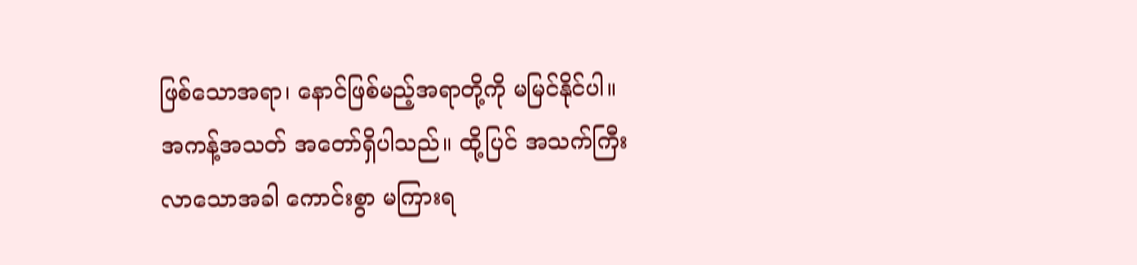ဖြစ်သောအရာ၊ နောင်ဖြစ်မည့်အရာတို့ကို မမြင်နိုင်ပါ။ အကန့်အသတ် အတော်ရှိပါသည်။ ထို့ပြင် အသက်ကြီးလာသောအခါ ကောင်းစွာ မကြားရ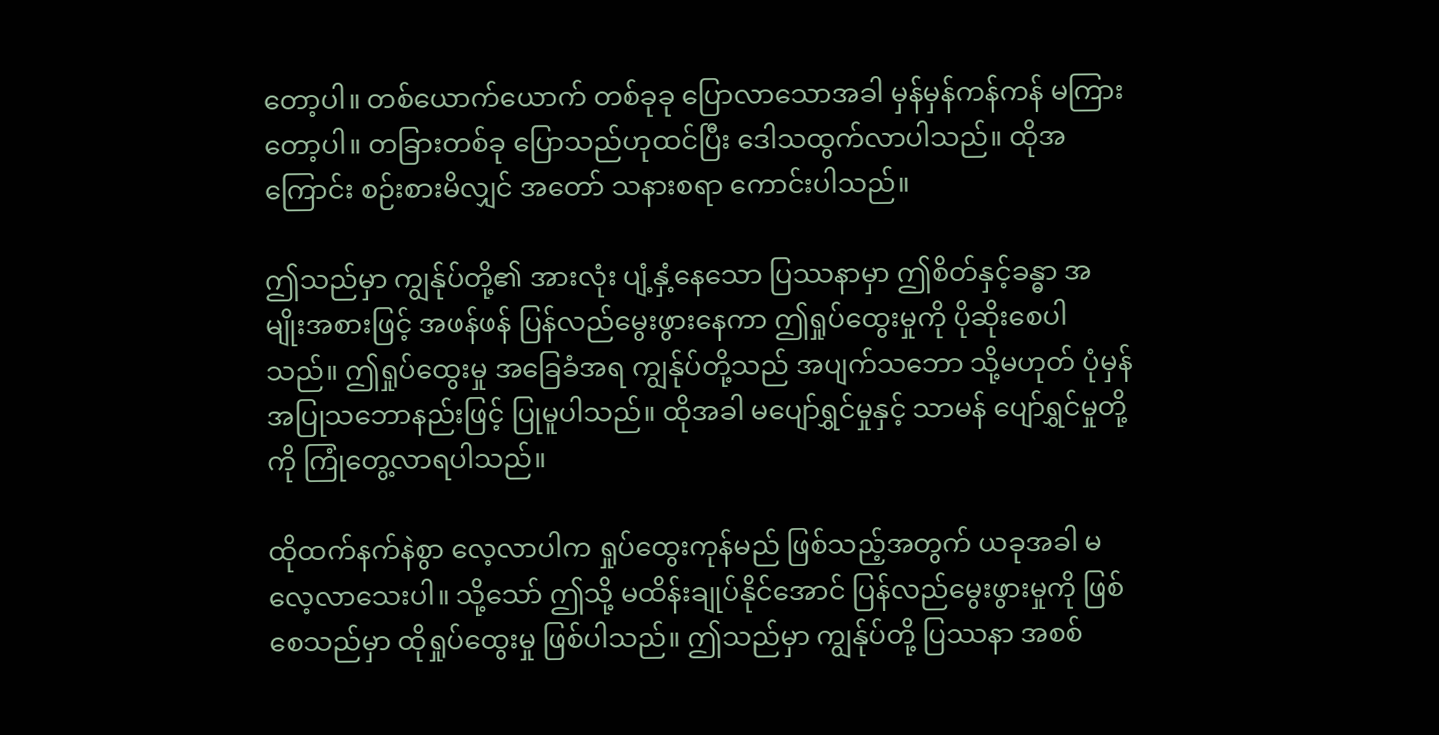တော့ပါ။ တစ်ယောက်ယောက် တစ်ခုခု ပြောလာသောအခါ မှန်မှန်ကန်ကန် မကြားတော့ပါ။ တခြားတစ်ခု ပြောသည်ဟုထင်ပြီး ဒေါသထွက်လာပါသည်။ ထိုအကြောင်း စဉ်းစားမိလျှင် အတော် သနားစရာ ကောင်းပါသည်။

ဤသည်မှာ ကျွန်ုပ်တို့၏ အားလုံး ပျံ့နှံ့နေသော ပြဿနာမှာ ဤစိတ်နှင့်ခန္ဓာ အမျိုးအစားဖြင့် အဖန်ဖန် ပြန်လည်မွေးဖွားနေကာ ဤရှုပ်ထွေးမှုကို ပိုဆိုးစေပါသည်။ ဤရှုပ်ထွေးမှု အခြေခံအရ ကျွန်ုပ်တို့သည် အပျက်သဘော သို့မဟုတ် ပုံမှန် အပြုသဘောနည်းဖြင့် ပြုမူပါသည်။ ထိုအခါ မပျော်ရွှင်မှုနှင့် သာမန် ပျော်ရွှင်မှုတို့ကို ကြုံတွေ့လာရပါသည်။

ထိုထက်နက်နဲစွာ လေ့လာပါက ရှုပ်ထွေးကုန်မည် ဖြစ်သည့်အတွက် ယခုအခါ မလေ့လာသေးပါ။ သို့သော် ဤသို့ မထိန်းချုပ်နိုင်အောင် ပြန်လည်မွေးဖွားမှုကို ဖြစ်စေသည်မှာ ထိုရှုပ်ထွေးမှု ဖြစ်ပါသည်။ ဤသည်မှာ ကျွန်ုပ်တို့ ပြဿနာ အစစ်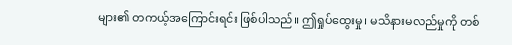များ၏ တကယ့်အကြောင်းရင်း ဖြစ်ပါသည်။ ဤရှုပ်ထွေးမှု၊ မသိနားမလည်မှုကို တစ်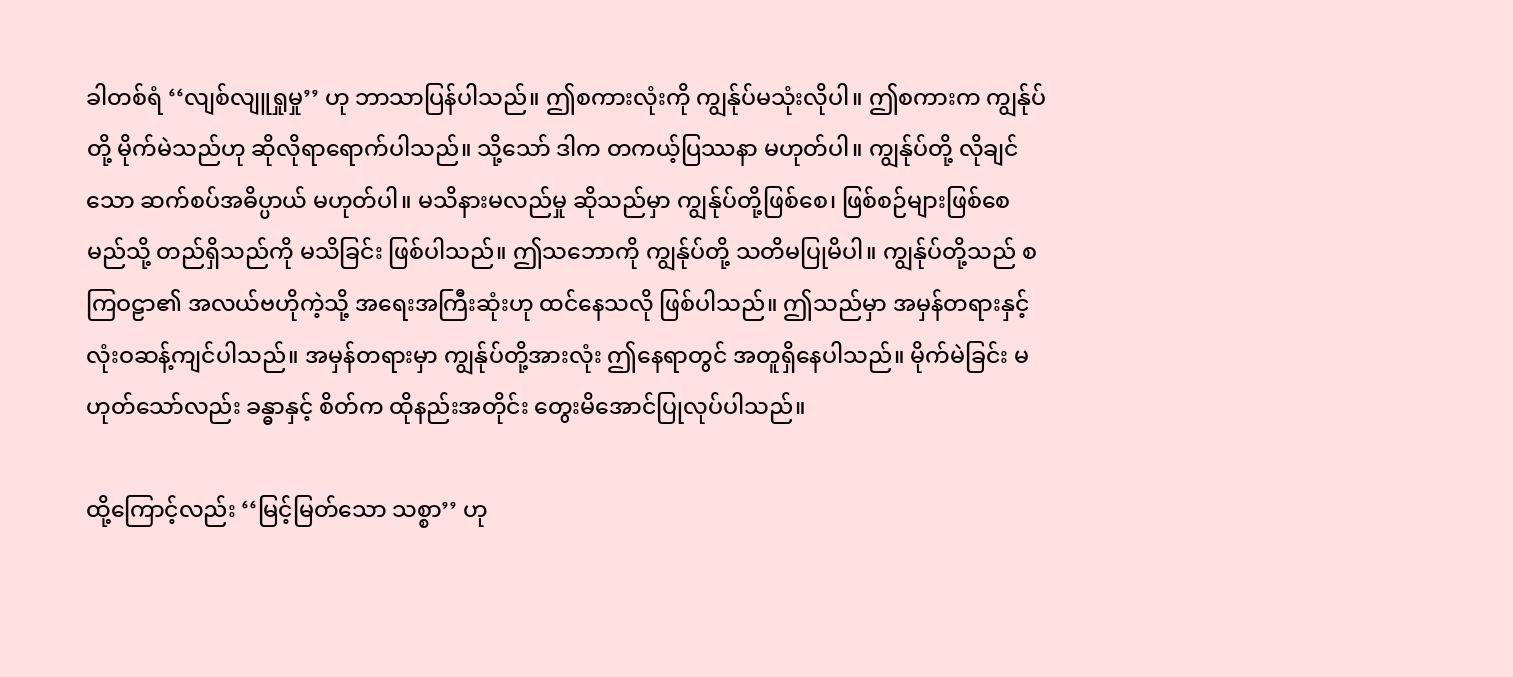ခါတစ်ရံ ‘‘လျစ်လျူရှုမှု’’ ဟု ဘာသာပြန်ပါသည်။ ဤစကားလုံးကို ကျွန်ုပ်မသုံးလိုပါ။ ဤစကားက ကျွန်ုပ်တို့ မိုက်မဲသည်ဟု ဆိုလိုရာရောက်ပါသည်။ သို့သော် ဒါက တကယ့်ပြဿနာ မဟုတ်ပါ။ ကျွန်ုပ်တို့ လိုချင်သော ဆက်စပ်အဓိပ္ပာယ် မဟုတ်ပါ။ မသိနားမလည်မှု ဆိုသည်မှာ ကျွန်ုပ်တို့ဖြစ်စေ၊ ဖြစ်စဉ်များဖြစ်စေ မည်သို့ တည်ရှိသည်ကို မသိခြင်း ဖြစ်ပါသည်။ ဤသဘောကို ကျွန်ုပ်တို့ သတိမပြုမိပါ။ ကျွန်ုပ်တို့သည် စကြဝဠာ၏ အလယ်ဗဟိုကဲ့သို့ အရေးအကြီးဆုံးဟု ထင်နေသလို ဖြစ်ပါသည်။ ဤသည်မှာ အမှန်တရားနှင့် လုံးဝဆန့်ကျင်ပါသည်။ အမှန်တရားမှာ ကျွန်ုပ်တို့အားလုံး ဤနေရာတွင် အတူရှိနေပါသည်။ မိုက်မဲခြင်း မဟုတ်သော်လည်း ခန္ဓာနှင့် စိတ်က ထိုနည်းအတိုင်း တွေးမိအောင်ပြုလုပ်ပါသည်။

ထို့ကြောင့်လည်း ‘‘မြင့်မြတ်သော သစ္စာ’’ ဟု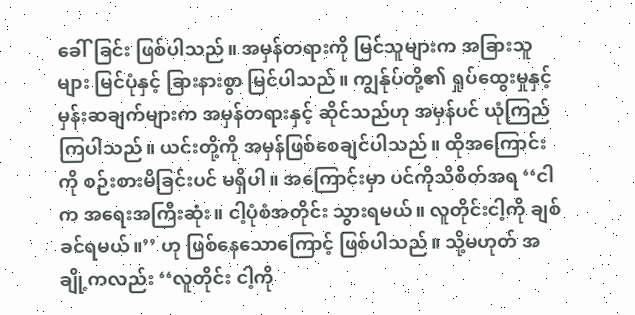ခေါ်ခြင်း ဖြစ်ပါသည်။ အမှန်တရားကို မြင်သူများက အခြားသူများ မြင်ပုံနှင့် ခြားနားစွာ မြင်ပါသည်။ ကျွန်ုပ်တို့၏ ရှုပ်ထွေးမှုနှင့် မှန်းဆချက်များက အမှန်တရားနှင့် ဆိုင်သည်ဟု အမှန်ပင် ယုံကြည်ကြပါသည်။ ယင်းတို့ကို အမှန်ဖြစ်စေချင်ပါသည်။ ထိုအကြောင်းကို စဉ်းစားမိခြင်းပင် မရှိပါ။ အကြောင်းမှာ ပင်ကိုသိစိတ်အရ ‘‘ငါက အရေးအကြီးဆုံး။ ငါ့ပုံစံအတိုင်း သွားရမယ်။ လူတိုင်းငါ့ကို ချစ်ခင်ရမယ်။’’ ဟု ဖြစ်နေသောကြောင့် ဖြစ်ပါသည်။ သို့မဟုတ် အချို့ကလည်း ‘‘လူတိုင်း ငါ့ကို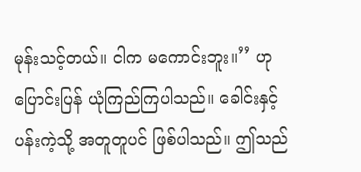မုန်းသင့်တယ်။ ငါက မကောင်းဘူး။’’ ဟု ပြောင်းပြန် ယုံကြည်ကြပါသည်။ ခေါင်းနှင့် ပန်းကဲ့သို့ အတူတူပင် ဖြစ်ပါသည်။ ဤသည်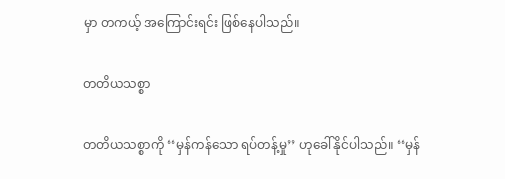မှာ တကယ့် အကြောင်းရင်း ဖြစ်နေပါသည်။

တတိယသစ္စာ

တတိယသစ္စာကို ‘‘မှန်ကန်သော ရပ်တန့်မှု’’ ဟုခေါ်နိုင်ပါသည်။ ‘‘မှန်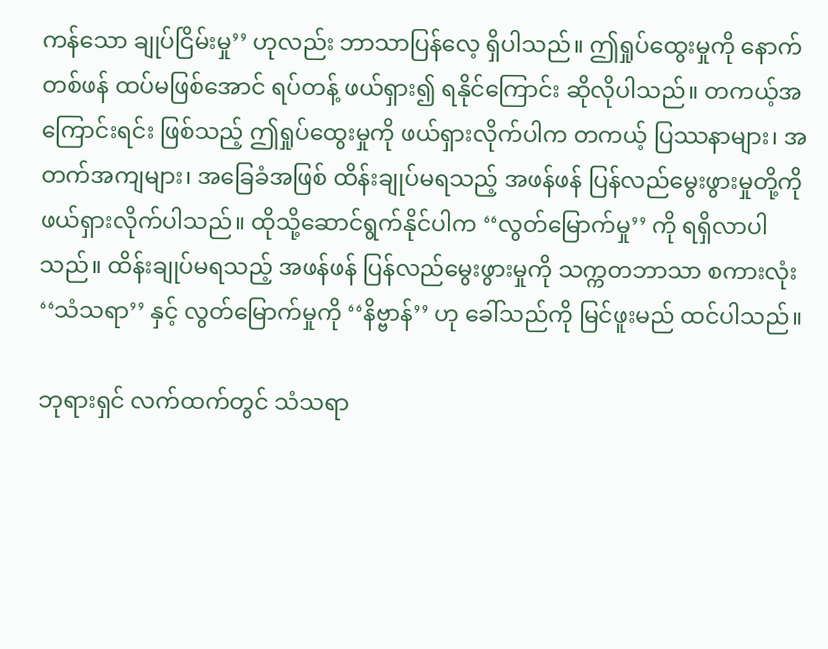ကန်သော ချုပ်ငြိမ်းမှု’’ ဟုလည်း ဘာသာပြန်လေ့ ရှိပါသည်။ ဤရှုပ်ထွေးမှုကို နောက်တစ်ဖန် ထပ်မဖြစ်အောင် ရပ်တန့် ဖယ်ရှား၍ ရနိုင်ကြောင်း ဆိုလိုပါသည်။ တကယ့်အကြောင်းရင်း ဖြစ်သည့် ဤရှုပ်ထွေးမှုကို ဖယ်ရှားလိုက်ပါက တကယ့် ပြဿနာများ၊ အတက်အကျများ၊ အခြေခံအဖြစ် ထိန်းချုပ်မရသည့် အဖန်ဖန် ပြန်လည်မွေးဖွားမှုတို့ကို ဖယ်ရှားလိုက်ပါသည်။ ထိုသို့ဆောင်ရွက်နိုင်ပါက ‘‘လွတ်မြောက်မှု’’ ကို ရရှိလာပါသည်။ ထိန်းချုပ်မရသည့် အဖန်ဖန် ပြန်လည်မွေးဖွားမှုကို သက္ကတဘာသာ စကားလုံး ‘‘သံသရာ’’ နှင့် လွတ်မြောက်မှုကို ‘‘နိဗ္ဗာန်’’ ဟု ခေါ်သည်ကို မြင်ဖူးမည် ထင်ပါသည်။

ဘုရားရှင် လက်ထက်တွင် သံသရာ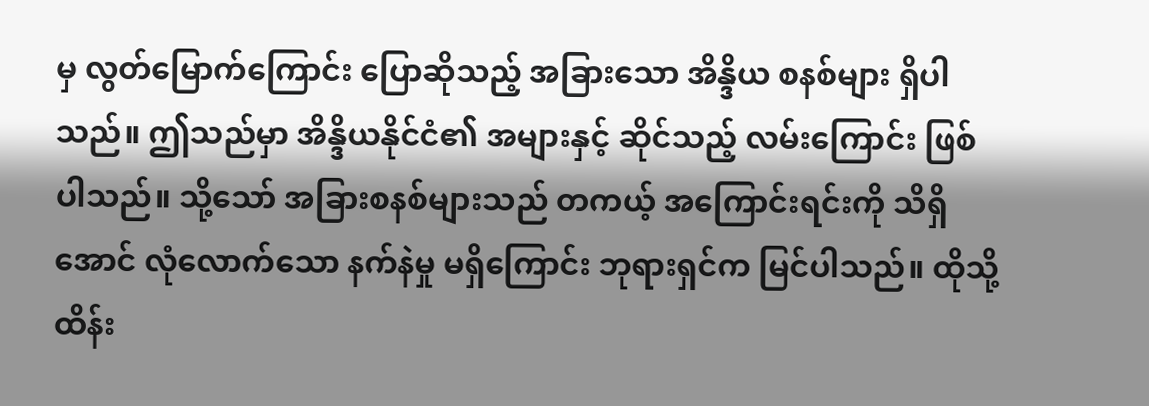မှ လွတ်မြောက်ကြောင်း ပြောဆိုသည့် အခြားသော အိန္ဒိယ စနစ်များ ရှိပါသည်။ ဤသည်မှာ အိန္ဒိယနိုင်ငံ၏ အများနှင့် ဆိုင်သည့် လမ်းကြောင်း ဖြစ်ပါသည်။ သို့သော် အခြားစနစ်များသည် တကယ့် အကြောင်းရင်းကို သိရှိအောင် လုံလောက်သော နက်နဲမှု မရှိကြောင်း ဘုရားရှင်က မြင်ပါသည်။ ထိုသို့ ထိန်း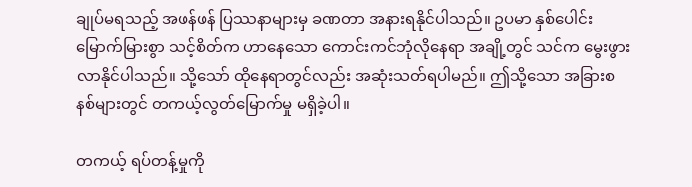ချုပ်မရသည့် အဖန်ဖန် ပြဿနာများမှ ခဏတာ အနားရနိုင်ပါသည်။ ဥပမာ နှစ်ပေါင်းမြောက်မြားစွာ သင့်စိတ်က ဟာနေသော ကောင်းကင်ဘုံလိုနေရာ အချို့တွင် သင်က မွေးဖွားလာနိုင်ပါသည်။ သို့သော် ထိုနေရာတွင်လည်း အဆုံးသတ်ရပါမည်။ ဤသို့သော အခြားစနစ်များတွင် တကယ့်လွတ်မြောက်မှု မရှိခဲ့ပါ။

တကယ့် ရပ်တန့်မှုကို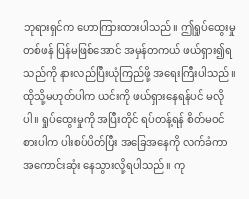ဘုရားရှင်က ဟောကြားထားပါသည်။ ဤရှုပ်ထွေးမှု တစ်ဖန် ပြန်မဖြစ်အောင် အမှန်တကယ် ဖယ်ရှား၍ရသည်ကို နားလည်ပြီးယုံကြည်ဖို့ အရေးကြီးပါသည်။ ထိုသို့မဟုတ်ပါက ယင်းကို ဖယ်ရှားနေရန်ပင် မလိုပါ။ ရှုပ်ထွေးမှုကို အပြီးတိုင် ရပ်တန့်ရန် စိတ်မဝင်စားပါက ပါးစပ်ပိတ်ပြီး အခြေအနေကို လက်ခံကာ အကောင်းဆုံး နေသွားလို့ရပါသည်။ ကု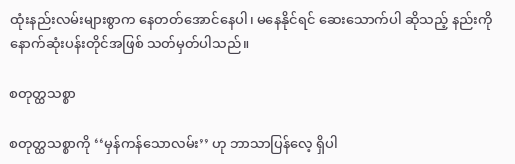ထုံးနည်းလမ်းများစွာက နေတတ်အောင်နေပါ၊ မနေနိုင်ရင် ဆေးသောက်ပါ ဆိုသည့် နည်းကို နောက်ဆုံးပန်းတိုင်အဖြစ် သတ်မှတ်ပါသည်။

စတုတ္ထသစ္စာ

စတုတ္ထသစ္စာကို ‘‘မှန်ကန်သောလမ်း’’ ဟု ဘာသာပြန်လေ့ ရှိပါ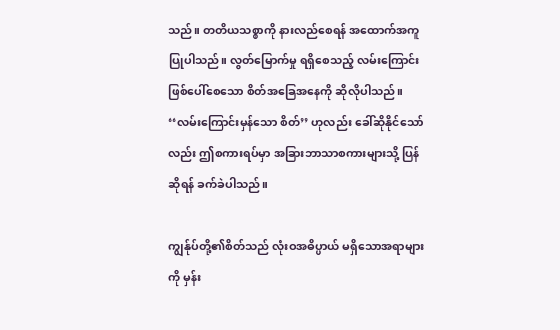သည်။ တတိယသစ္စာကို နားလည်စေရန် အထောက်အကူ ပြုပါသည်။ လွတ်မြောက်မှု ရရှိစေသည့် လမ်းကြောင်း ဖြစ်ပေါ်စေသော စိတ်အခြေအနေကို ဆိုလိုပါသည်။ ‘‘လမ်းကြောင်းမှန်သော စိတ်’’ ဟုလည်း ခေါ်ဆိုနိုင်သော်လည်း ဤစကားရပ်မှာ အခြားဘာသာစကားများသို့ ပြန်ဆိုရန် ခက်ခဲပါသည်။

ကျွန်ုပ်တို့၏စိတ်သည် လုံးဝအဓိပ္ပာယ် မရှိသောအရာများကို မှန်း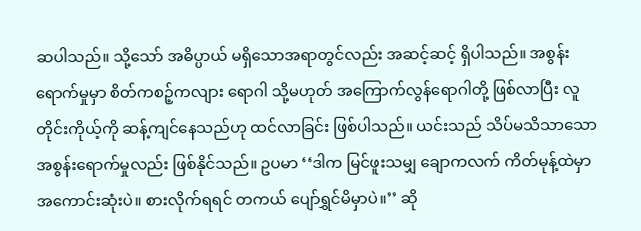ဆပါသည်။ သို့သော် အဓိပ္ပာယ် မရှိသောအရာတွင်လည်း အဆင့်ဆင့် ရှိပါသည်။ အစွန်းရောက်မှုမှာ စိတ်ကစဉ့်ကလျား ရောဂါ သို့မဟုတ် အကြောက်လွန်ရောဂါတို့ ဖြစ်လာပြီး လူတိုင်းကိုယ့်ကို ဆန့်ကျင်နေသည်ဟု ထင်လာခြင်း ဖြစ်ပါသည်။ ယင်းသည် သိပ်မသိသာသော အစွန်းရောက်မှုလည်း ဖြစ်နိုင်သည်။ ဥပမာ ‘‘ဒါက မြင်ဖူးသမျှ ချောကလက် ကိတ်မုန့်ထဲမှာ အကောင်းဆုံးပဲ။ စားလိုက်ရရင် တကယ် ပျော်ရွှင်မိမှာပဲ။’’ ဆို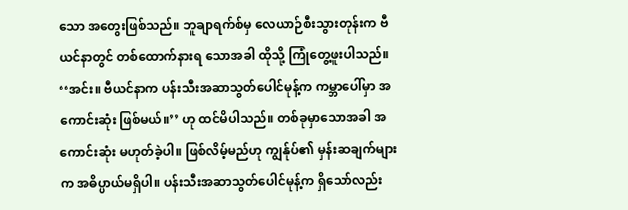သော အတွေးဖြစ်သည်။ ဘူချာရက်စ်မှ လေယာဉ်စီးသွားတုန်းက ဗီယင်နာတွင် တစ်ထောက်နားရ သောအခါ ထိုသို့ ကြုံတွေ့ဖူးပါသည်။ ‘‘အင်း။ ဗီယင်နာက ပန်းသီးအဆာသွတ်ပေါင်မုန့်က ကမ္ဘာပေါ်မှာ အကောင်းဆုံး ဖြစ်မယ်။’’ ဟု ထင်မိပါသည်။ တစ်ခုမှာသောအခါ အကောင်းဆုံး မဟုတ်ခဲ့ပါ။ ဖြစ်လိမ့်မည်ဟု ကျွန်ုပ်၏ မှန်းဆချက်များက အဓိပ္ပာယ်မရှိပါ။ ပန်းသီးအဆာသွတ်ပေါင်မုန့်က ရှိသော်လည်း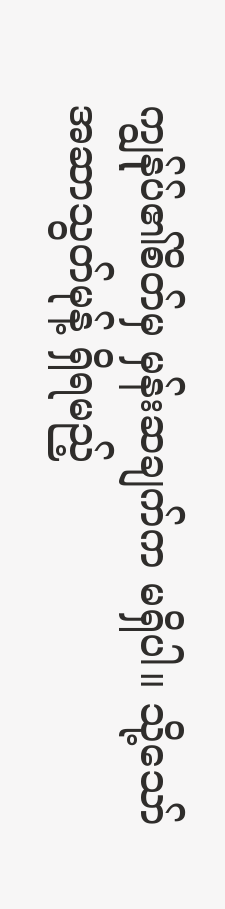ကျွန်ုပ်၏စိတ်မှ မှန်းဆချက်က မရှိပါ။ သို့သော် အဆာသွတ်မုန့် ရှိရမည့်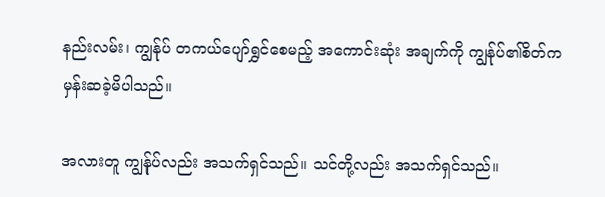နည်းလမ်း၊ ကျွန်ုပ် တကယ်ပျော်ရွှင်စေမည့် အကောင်းဆုံး အချက်ကို ကျွန်ုပ်၏စိတ်က မှန်းဆခဲ့မိပါသည်။

အလားတူ ကျွန်ုပ်လည်း အသက်ရှင်သည်။ သင်တို့လည်း အသက်ရှင်သည်။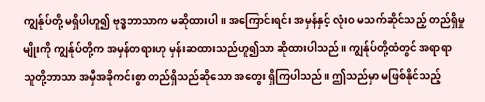ကျွန်ုပ်တို့ မရှိပါဟူ၍ ဗုဒ္ဓဘာသာက မဆိုထားပါ။ အကြောင်းရင်း အမှန်နှင့် လုံးဝ မသက်ဆိုင်သည့် တည်ရှိမှုမျိုးကို ကျွန်ုပ်တို့က အမှန်တရားဟု မှန်းဆထားသည်ဟူ၍သာ ဆိုထားပါသည်။ ကျွန်ုပ်တို့ထံတွင် အရာရာ သူတို့ဘာသာ အမှီအခိုကင်းစွာ တည်ရှိသည်ဆိုသော အတွေး ရှိကြပါသည်။ ဤသည်မှာ မဖြစ်နိုင်သည့်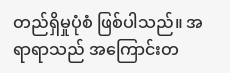တည်ရှိမှုပုံစံ ဖြစ်ပါသည်။ အရာရာသည် အကြောင်းတ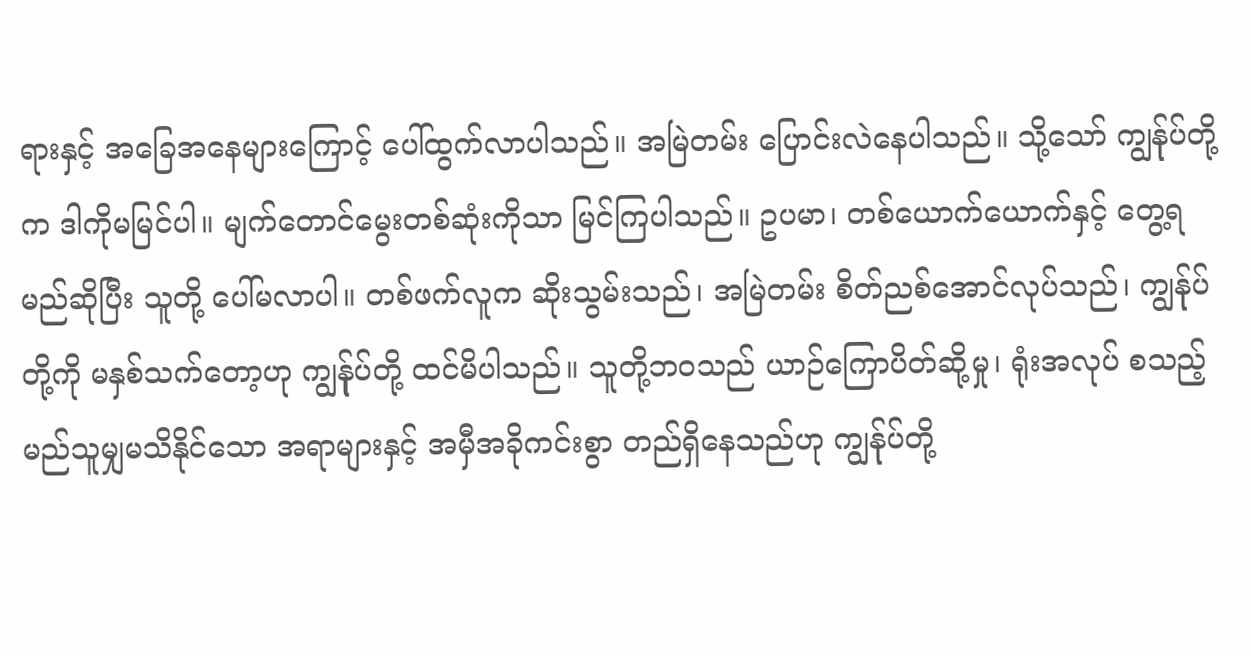ရားနှင့် အခြေအနေများကြောင့် ပေါ်ထွက်လာပါသည်။ အမြဲတမ်း ပြောင်းလဲနေပါသည်။ သို့သော် ကျွန်ုပ်တို့က ဒါကိုမမြင်ပါ။ မျက်တောင်မွေးတစ်ဆုံးကိုသာ မြင်ကြပါသည်။ ဥပမာ၊ တစ်ယောက်ယောက်နှင့် တွေ့ရမည်ဆိုပြီး သူတို့ ပေါ်မလာပါ။ တစ်ဖက်လူက ဆိုးသွမ်းသည်၊ အမြဲတမ်း စိတ်ညစ်အောင်လုပ်သည်၊ ကျွန်ုပ်တို့ကို မနှစ်သက်တော့ဟု ကျွန်ုပ်တို့ ထင်မိပါသည်။ သူတို့ဘဝသည် ယာဉ်ကြောပိတ်ဆို့မှု၊ ရုံးအလုပ် စသည့် မည်သူမျှမသိနိုင်သော အရာများနှင့် အမှီအခိုကင်းစွာ တည်ရှိနေသည်ဟု ကျွန်ုပ်တို့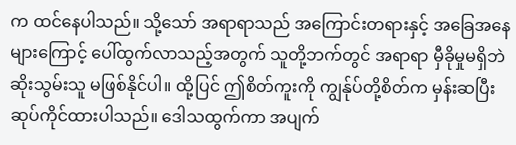က ထင်နေပါသည်။ သို့သော် အရာရာသည် အကြောင်းတရားနှင့် အခြေအနေများကြောင့် ပေါ်ထွက်လာသည့်အတွက် သူတို့ဘက်တွင် အရာရာ မှီခိုမှုမရှိဘဲ ဆိုးသွမ်းသူ မဖြစ်နိုင်ပါ။ ထို့ပြင် ဤစိတ်ကူးကို ကျွန်ုပ်တို့စိတ်က မှန်းဆပြီး ဆုပ်ကိုင်ထားပါသည်။ ဒေါသထွက်ကာ အပျက်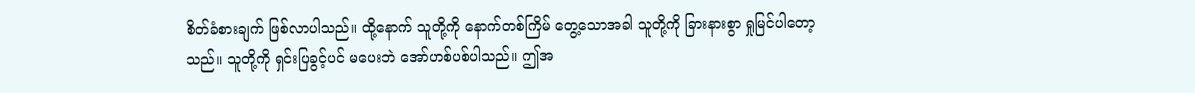စိတ်ခံစားချက် ဖြစ်လာပါသည်။ ထို့နောက် သူတို့ကို နောက်တစ်ကြိမ် တွေ့သောအခါ သူတို့ကို ခြားနားစွာ ရှုမြင်ပါတော့သည်။ သူတို့ကို ရှင်းပြခွင့်ပင် မပေးဘဲ အော်ဟစ်ပစ်ပါသည်။ ဤအ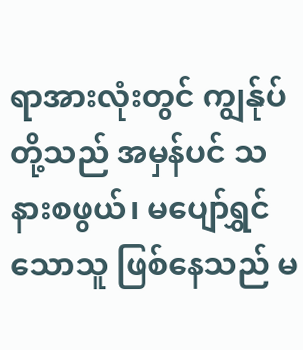ရာအားလုံးတွင် ကျွန်ုပ်တို့သည် အမှန်ပင် သနားစဖွယ်၊ မပျော်ရွှင်သောသူ ဖြစ်နေသည် မ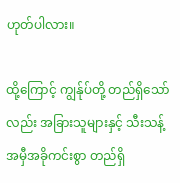ဟုတ်ပါလား။

ထို့ကြောင့် ကျွန်ုပ်တို့ တည်ရှိသော်လည်း အခြားသူများနှင့် သီးသန့် အမှီအခိုကင်းစွာ တည်ရှိ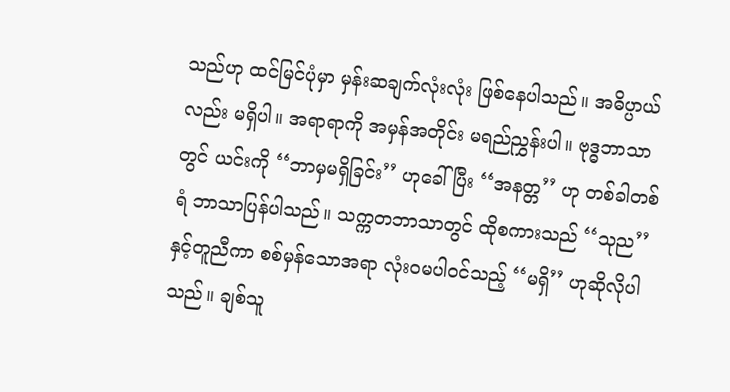သည်ဟု ထင်မြင်ပုံမှာ မှန်းဆချက်လုံးလုံး ဖြစ်နေပါသည်။ အဓိပ္ပာယ်လည်း မရှိပါ။ အရာရာကို အမှန်အတိုင်း မရည်ညွှန်းပါ။ ဗုဒ္ဓဘာသာတွင် ယင်းကို ‘‘ဘာမှမရှိခြင်း’’ ဟုခေါ်ပြီး ‘‘အနတ္တ’’ ဟု တစ်ခါတစ်ရံ ဘာသာပြန်ပါသည်။ သက္ကတဘာသာတွင် ထိုစကားသည် ‘‘သုည’’ နှင့်တူညီကာ စစ်မှန်သောအရာ လုံးဝမပါဝင်သည့် ‘‘မရှိ’’ ဟုဆိုလိုပါသည်။ ချစ်သူ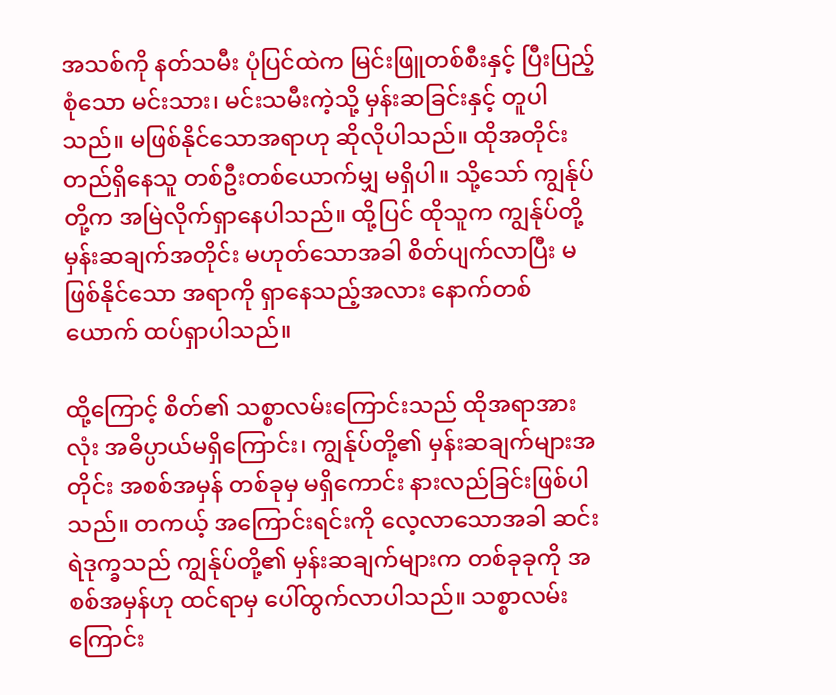အသစ်ကို နတ်သမီး ပုံပြင်ထဲက မြင်းဖြူတစ်စီးနှင့် ပြီးပြည့်စုံသော မင်းသား၊ မင်းသမီးကဲ့သို့ မှန်းဆခြင်းနှင့် တူပါသည်။ မဖြစ်နိုင်သောအရာဟု ဆိုလိုပါသည်။ ထိုအတိုင်း တည်ရှိနေသူ တစ်ဦးတစ်ယောက်မျှ မရှိပါ။ သို့သော် ကျွန်ုပ်တို့က အမြဲလိုက်ရှာနေပါသည်။ ထို့ပြင် ထိုသူက ကျွန်ုပ်တို့မှန်းဆချက်အတိုင်း မဟုတ်သောအခါ စိတ်ပျက်လာပြီး မဖြစ်နိုင်သော အရာကို ရှာနေသည့်အလား နောက်တစ်ယောက် ထပ်ရှာပါသည်။

ထို့ကြောင့် စိတ်၏ သစ္စာလမ်းကြောင်းသည် ထိုအရာအားလုံး အဓိပ္ပာယ်မရှိကြောင်း၊ ကျွန်ုပ်တို့၏ မှန်းဆချက်များအတိုင်း အစစ်အမှန် တစ်ခုမှ မရှိကောင်း နားလည်ခြင်းဖြစ်ပါသည်။ တကယ့် အကြောင်းရင်းကို လေ့လာသောအခါ ဆင်းရဲဒုက္ခသည် ကျွန်ုပ်တို့၏ မှန်းဆချက်များက တစ်ခုခုကို အစစ်အမှန်ဟု ထင်ရာမှ ပေါ်ထွက်လာပါသည်။ သစ္စာလမ်းကြောင်း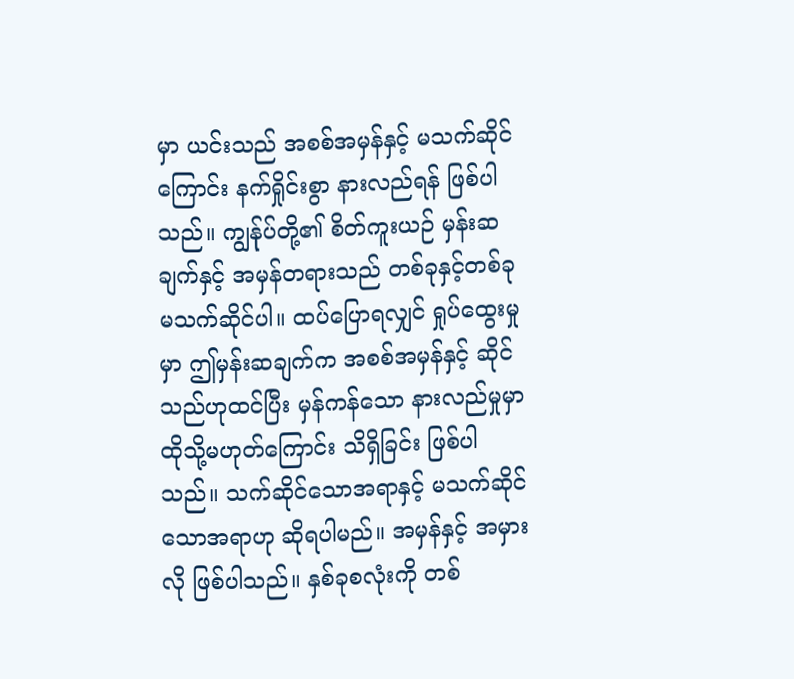မှာ ယင်းသည် အစစ်အမှန်နှင့် မသက်ဆိုင်ကြောင်း နက်ရှိုင်းစွာ နားလည်ရန် ဖြစ်ပါသည်။ ကျွန်ုပ်တို့၏ စိတ်ကူးယဉ် မှန်းဆချက်နှင့် အမှန်တရားသည် တစ်ခုနှင့်တစ်ခု မသက်ဆိုင်ပါ။ ထပ်ပြောရလျှင် ရှုပ်ထွေးမှုမှာ ဤမှန်းဆချက်က အစစ်အမှန်နှင့် ဆိုင်သည်ဟုထင်ပြီး မှန်ကန်သော နားလည်မှုမှာ ထိုသို့မဟုတ်ကြောင်း သိရှိခြင်း ဖြစ်ပါသည်။ သက်ဆိုင်သောအရာနှင့် မသက်ဆိုင်သောအရာဟု ဆိုရပါမည်။ အမှန်နှင့် အမှားလို ဖြစ်ပါသည်။ နှစ်ခုစလုံးကို တစ်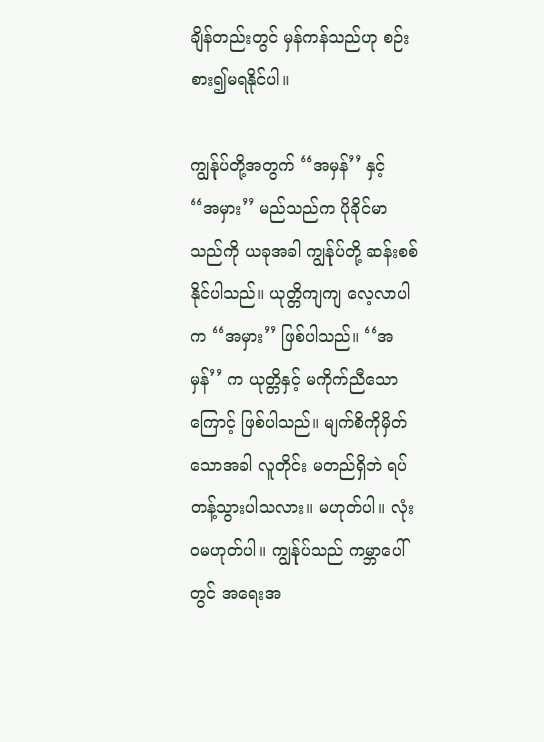ချိန်တည်းတွင် မှန်ကန်သည်ဟု စဉ်းစား၍မရနိုင်ပါ။

ကျွန်ုပ်တို့အတွက် ‘‘အမှန်’’ နှင့် ‘‘အမှား’’ မည်သည်က ပိုခိုင်မာသည်ကို ယခုအခါ ကျွန်ုပ်တို့ ဆန်းစစ်နိုင်ပါသည်။ ယုတ္တိကျကျ လေ့လာပါက ‘‘အမှား’’ ဖြစ်ပါသည်။ ‘‘အမှန်’’ က ယုတ္တိနှင့် မကိုက်ညီသောကြောင့် ဖြစ်ပါသည်။ မျက်စိကိုမှိတ်သောအခါ လူတိုင်း မတည်ရှိဘဲ ရပ်တန့်သွားပါသလား။ မဟုတ်ပါ။ လုံးဝမဟုတ်ပါ။ ကျွန်ုပ်သည် ကမ္ဘာပေါ်တွင် အရေးအ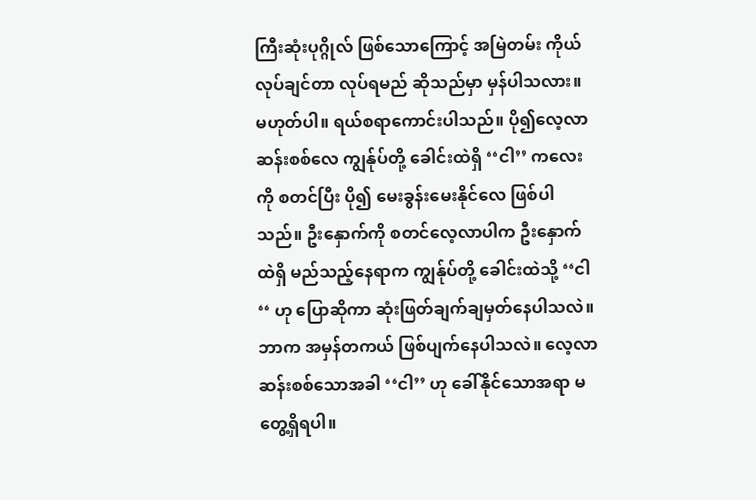ကြီးဆုံးပုဂ္ဂိုလ် ဖြစ်သောကြောင့် အမြဲတမ်း ကိုယ်လုပ်ချင်တာ လုပ်ရမည် ဆိုသည်မှာ မှန်ပါသလား။ မဟုတ်ပါ။ ရယ်စရာကောင်းပါသည်။ ပို၍လေ့လာဆန်းစစ်လေ ကျွန်ုပ်တို့ ခေါင်းထဲရှိ ‘‘ငါ’’ ကလေးကို စတင်ပြီး ပို၍ မေးခွန်းမေးနိုင်လေ ဖြစ်ပါသည်။ ဦးနှောက်ကို စတင်လေ့လာပါက ဦးနှောက်ထဲရှိ မည်သည့်နေရာက ကျွန်ုပ်တို့ ခေါင်းထဲသို့ ‘‘ငါ‘‘ ဟု ပြောဆိုကာ ဆုံးဖြတ်ချက်ချမှတ်နေပါသလဲ။ ဘာက အမှန်တကယ် ဖြစ်ပျက်နေပါသလဲ။ လေ့လာဆန်းစစ်သောအခါ ‘‘ငါ’’ ဟု ခေါ်နိုင်သောအရာ မတွေ့ရှိရပါ။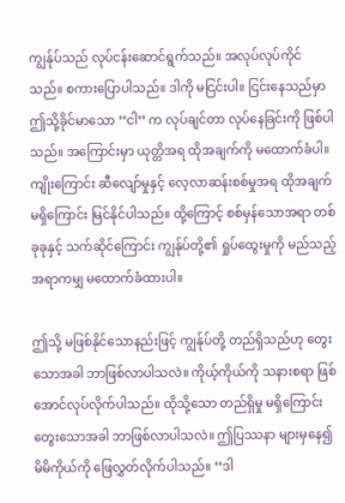ကျွန်ုပ်သည် လုပ်ငန်းဆောင်ရွက်သည်။ အလုပ်လုပ်ကိုင်သည်။ စကားပြောပါသည်။ ဒါကို မငြင်းပါ။ ငြင်းနေသည်မှာ ဤသို့ခိုင်မာသော ‘‘ငါ’’ က လုပ်ချင်တာ လုပ်နေခြင်းကို ဖြစ်ပါသည်။ အကြောင်းမှာ ယုတ္တိအရ ထိုအချက်ကို မထောက်ခံပါ။ ကျိုးကြောင်း ဆီလျော်မှုနှင့် လေ့လာဆန်းစစ်မှုအရ ထိုအချက် မရှိကြောင်း မြင်နိုင်ပါသည်။ ထို့ကြောင့် စစ်မှန်သောအရာ တစ်ခုခုနှင့် သက်ဆိုင်ကြောင်း ကျွန်ုပ်တို့၏ ရှုပ်ထွေးမှုကို မည်သည့်အရာကမျှ မထောက်ခံထားပါ။

ဤသို့ မဖြစ်နိုင်သောနည်းဖြင့် ကျွန်ုပ်တို့ တည်ရှိသည်ဟု တွေးသောအခါ ဘာဖြစ်လာပါသလဲ။ ကိုယ့်ကိုယ်ကို သနားစရာ ဖြစ်အောင်လုပ်လိုက်ပါသည်။ ထိုသို့သော တည်ရှိမှု မရှိကြောင်း တွေးသောအခါ ဘာဖြစ်လာပါသလဲ။ ဤပြဿနာ များမှနေ၍ မိမိကိုယ်ကို ဖြေလွှတ်လိုက်ပါသည်။ ‘‘ဒါ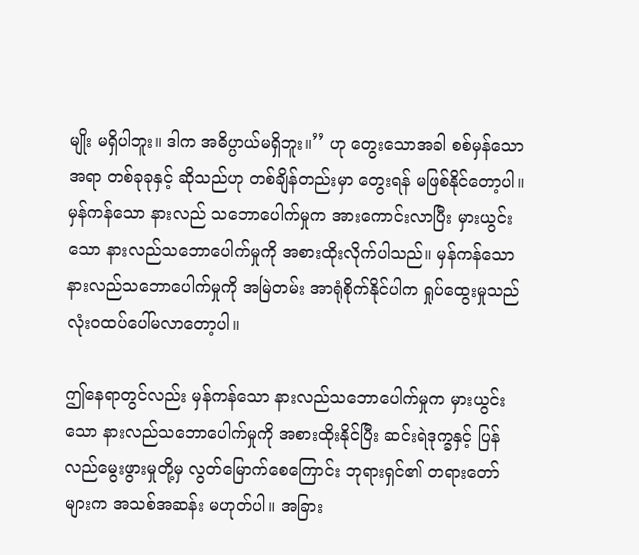မျိုး မရှိပါဘူး။ ဒါက အဓိပ္ပာယ်မရှိဘူး။’’ ဟု တွေးသောအခါ စစ်မှန်သောအရာ တစ်ခုခုနှင့် ဆိုသည်ဟု တစ်ချိန်တည်းမှာ တွေးရန် မဖြစ်နိုင်တော့ပါ။ မှန်ကန်သော နားလည် သဘောပေါက်မှုက အားကောင်းလာပြီး မှားယွင်းသော နားလည်သဘောပေါက်မှုကို အစားထိုးလိုက်ပါသည်။ မှန်ကန်သော နားလည်သဘောပေါက်မှုကို အမြဲတမ်း အာရုံစိုက်နိုင်ပါက ရှုပ်ထွေးမှုသည် လုံးဝထပ်ပေါ်မလာတော့ပါ။

ဤနေရာတွင်လည်း မှန်ကန်သော နားလည်သဘောပေါက်မှုက မှားယွင်းသော နားလည်သဘောပေါက်မှုကို အစားထိုးနိုင်ပြီး ဆင်းရဲဒုက္ခနှင့် ပြန်လည်မွေးဖွားမှုတို့မှ လွတ်မြောက်စေကြောင်း ဘုရားရှင်၏ တရားတော်များက အသစ်အဆန်း မဟုတ်ပါ။ အခြား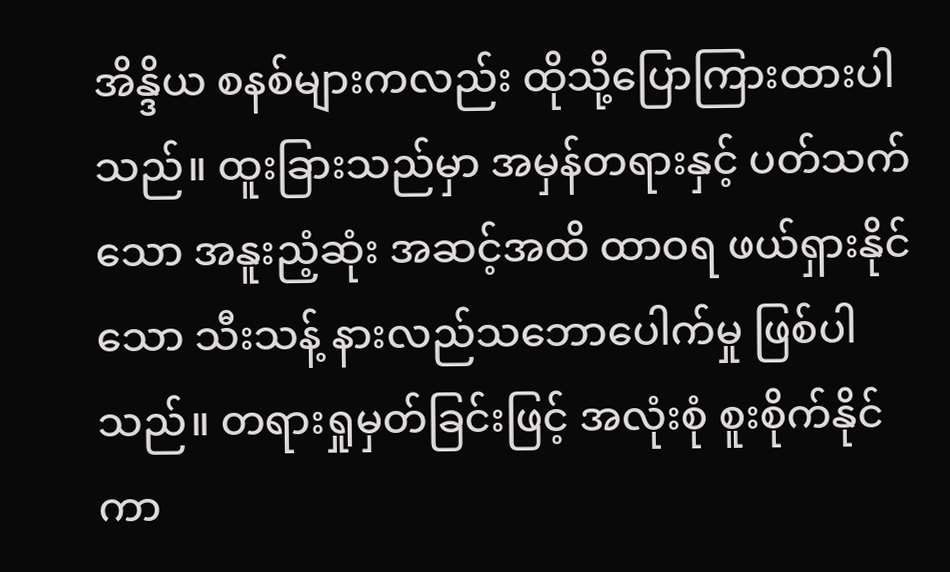အိန္ဒိယ စနစ်များကလည်း ထိုသို့ပြောကြားထားပါသည်။ ထူးခြားသည်မှာ အမှန်တရားနှင့် ပတ်သက်သော အနူးညံ့ဆုံး အဆင့်အထိ ထာဝရ ဖယ်ရှားနိုင်သော သီးသန့် နားလည်သဘောပေါက်မှု ဖြစ်ပါသည်။ တရားရှုမှတ်ခြင်းဖြင့် အလုံးစုံ စူးစိုက်နိုင်ကာ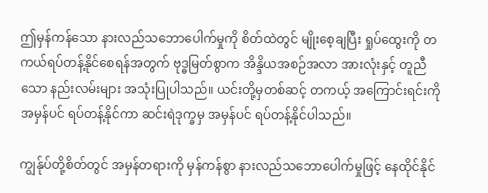ဤမှန်ကန်သော နားလည်သဘောပေါက်မှုကို စိတ်ထဲတွင် မျိုးစေ့ချပြီး ရှုပ်ထွေးကို တကယ်ရပ်တန့်နိုင်စေရန်အတွက် ဗုဒ္ဓမြတ်စွာက အိန္ဒိယအစဉ်အလာ အားလုံးနှင့် တူညီသော နည်းလမ်းများ အသုံးပြုပါသည်။ ယင်းတို့မှတစ်ဆင့် တကယ့် အကြောင်းရင်းကို အမှန်ပင် ရပ်တန့်နိုင်ကာ ဆင်းရဲဒုက္ခမှ အမှန်ပင် ရပ်တန့်နိုင်ပါသည်။

ကျွန်ုပ်တို့စိတ်တွင် အမှန်တရားကို မှန်ကန်စွာ နားလည်သဘောပေါက်မှုဖြင့် နေထိုင်နိုင်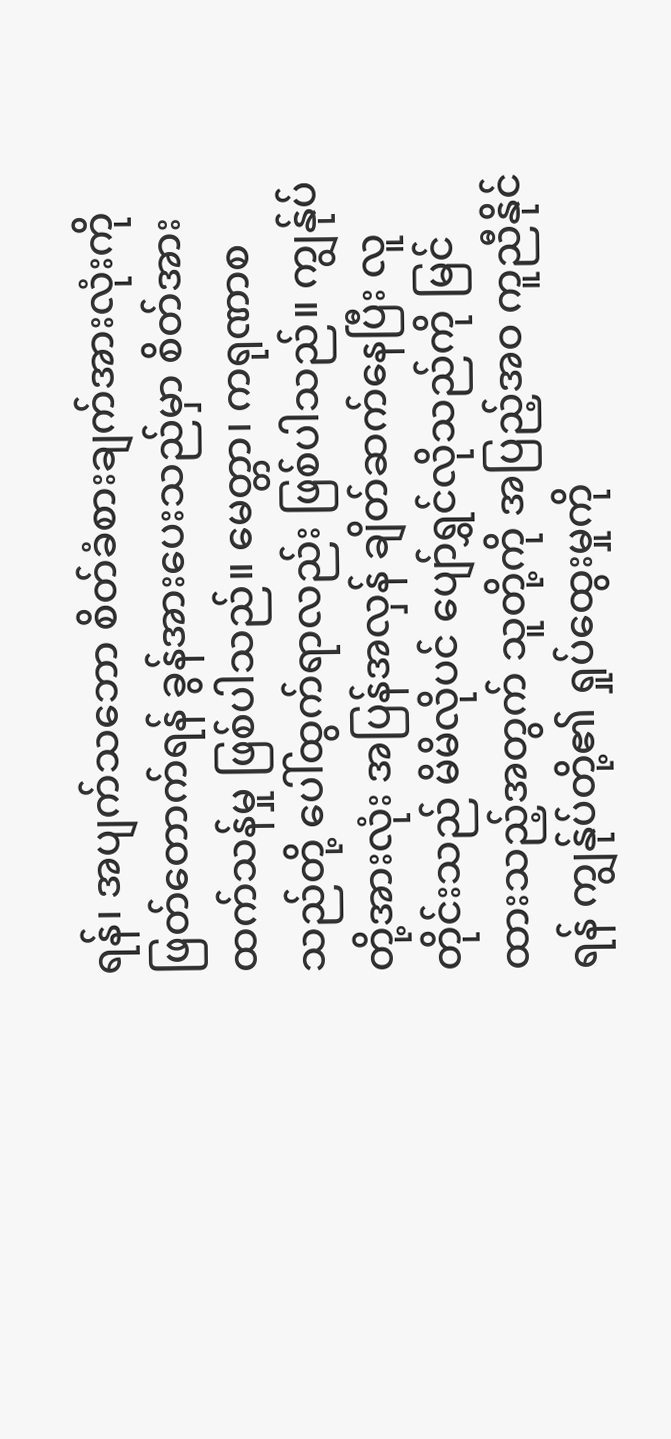ရန်၊ အပျက်သဘော စိတ်ခံစားချက်အားလုံးကို ဖြတ်တောက်ရန် ခွန်အားပေးသည်မှာ စိတ်အားထက်သန်မှု ဖြစ်ပါသည်။ မေတ္တာ၊ ကရုဏာစသည်တို့ ပေါ်ထွက်ရာလည်း ဖြစ်ပါသည်။ ကျွန်ုပ်တို့အားလုံး အပြန်အလှန် ချိတ်ဆက်နေပြီး လူတိုင်းသည် မိမိလိုပင် ပျော်ရွှင်လိုသည်ကို မြင်ထားသည့်အတွက် သူတို့ကို အပြည့်အဝ ကူညီနိုင်ရန် ကျွန်ုပ်တို့၏ ရှုပ်ထွေးမှုကို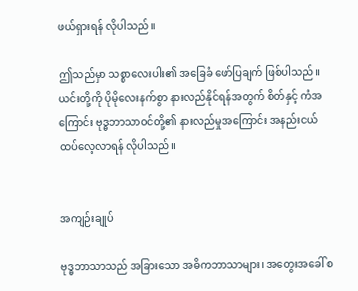ဖယ်ရှားရန် လိုပါသည်။

ဤသည်မှာ သစ္စာလေးပါး၏ အခြေခံ ဖော်ပြချက် ဖြစ်ပါသည်။ ယင်းတို့ကို ပိုမိုလေးနက်စွာ နားလည်နိုင်ရန်အတွက် စိတ်နှင့် ကံအကြောင်း ဗုဒ္ဓဘာသာဝင်တို့၏ နားလည်မှုအကြောင်း အနည်းငယ် ထပ်လေ့လာရန် လိုပါသည်။


အကျဉ်းချုပ်

ဗုဒ္ဓဘာသာသည် အခြားသော အဓိကဘာသာများ၊ အတွေးအခေါ် စ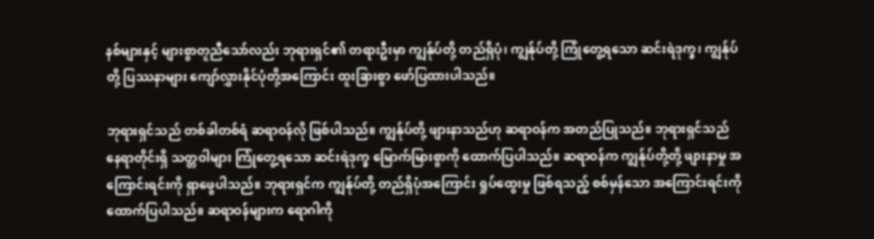နစ်များနှင့် များစွာတူညီသော်လည်း ဘုရားရှင်၏ တရားဦးမှာ ကျွန်ုပ်တို့ တည်ရှိပုံ၊ ကျွန်ုပ်တို့ ကြုံတွေ့ရသော ဆင်းရဲဒုက္ခ၊ ကျွန်ုပ်တို့ ပြဿနာများ ကျော်လွှားနိုင်ပုံတို့အကြောင်း ထူးခြားစွာ ဖော်ပြထားပါသည်။

ဘုရားရှင်သည် တစ်ခါတစ်ရံ ဆရာဝန်လို ဖြစ်ပါသည်။ ကျွန်ုပ်တို့ ဖျားနာသည်ဟု ဆရာဝန်က အတည်ပြုသည်။ ဘုရားရှင်သည် နေရာတိုင်းရှိ သတ္တဝါများ ကြုံတွေ့ရသော ဆင်းရဲဒုက္ခ မြောက်မြားစွာကို ထောက်ပြပါသည်။ ဆရာဝန်က ကျွန်ုပ်တို့တို့ ဖျားနာမှု အကြောင်းရင်းကို ရှာဖွေပါသည်။ ဘုရားရှင်က ကျွန်ုပ်တို့ တည်ရှိပုံအကြောင်း ရှုပ်ထွေးမှု ဖြစ်ရသည့် စစ်မှန်သော အကြောင်းရင်းကို ထောက်ပြပါသည်။ ဆရာဝန်များက ရောဂါကို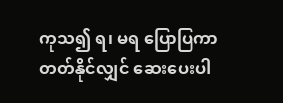ကုသ၍ ရ၊ မရ ပြောပြကာ တတ်နိုင်လျှင် ဆေးပေးပါ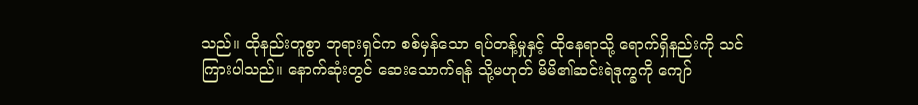သည်။ ထိုနည်းတူစွာ ဘုရားရှင်က စစ်မှန်သော ရပ်တန့်မှုနှင့် ထိုနေရာသို့ ရောက်ရှိနည်းကို သင်ကြားပါသည်။ နောက်ဆုံးတွင် ဆေးသောက်ရန် သို့မဟုတ် မိမိ၏ဆင်းရဲဒုက္ခကို ကျော်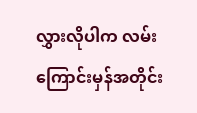လွှားလိုပါက လမ်းကြောင်းမှန်အတိုင်း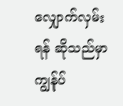လျှောက်လှမ်းရန် ဆိုသည်မှာ ကျွန်ုပ်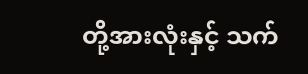တို့အားလုံးနှင့် သက်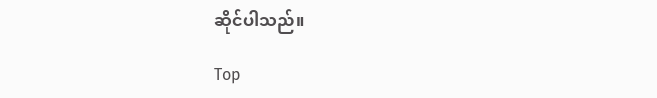ဆိုင်ပါသည်။

Top